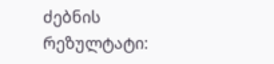ძებნის რეზულტატი: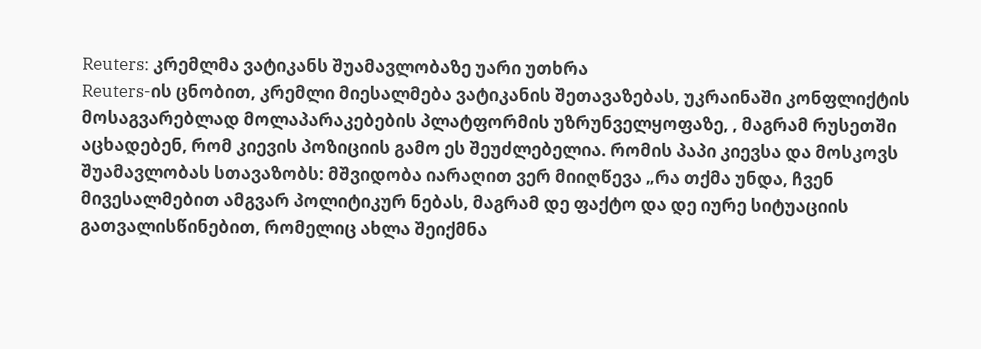Reuters: კრემლმა ვატიკანს შუამავლობაზე უარი უთხრა
Reuters-ის ცნობით, კრემლი მიესალმება ვატიკანის შეთავაზებას, უკრაინაში კონფლიქტის მოსაგვარებლად მოლაპარაკებების პლატფორმის უზრუნველყოფაზე, , მაგრამ რუსეთში აცხადებენ, რომ კიევის პოზიციის გამო ეს შეუძლებელია. რომის პაპი კიევსა და მოსკოვს შუამავლობას სთავაზობს: მშვიდობა იარაღით ვერ მიიღწევა „რა თქმა უნდა, ჩვენ მივესალმებით ამგვარ პოლიტიკურ ნებას, მაგრამ დე ფაქტო და დე იურე სიტუაციის გათვალისწინებით, რომელიც ახლა შეიქმნა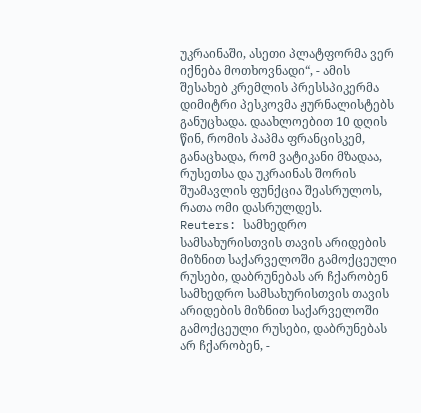უკრაინაში, ასეთი პლატფორმა ვერ იქნება მოთხოვნადი“, - ამის შესახებ კრემლის პრესსპიკერმა დიმიტრი პესკოვმა ჟურნალისტებს განუცხადა. დაახლოებით 10 დღის წინ, რომის პაპმა ფრანცისკემ, განაცხადა, რომ ვატიკანი მზადაა, რუსეთსა და უკრაინას შორის შუამავლის ფუნქცია შეასრულოს, რათა ომი დასრულდეს.
Reuters: სამხედრო სამსახურისთვის თავის არიდების მიზნით საქარველოში გამოქცეული რუსები, დაბრუნებას არ ჩქარობენ
სამხედრო სამსახურისთვის თავის არიდების მიზნით საქარველოში გამოქცეული რუსები, დაბრუნებას არ ჩქარობენ, -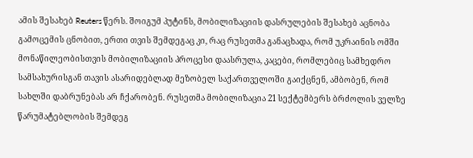ამის შესახებ Reuters წერს. შოიგუმ პუტინს, მობილიზაციის დასრულების შესახებ აცნობა გამოცემის ცნობით, ერთი თვის შემდეგაც კი, რაც რუსეთმა განაცხადა, რომ უკრაინის ომში მონაწილეობისთვის მობილიზაციის პროცესი დაასრულა, კაცები, რომლებიც სამხედრო სამსახურისგან თავის ასარიდებლად მეზობელ საქართველოში გაიქცნენ, ამბობენ, რომ სახლში დაბრუნებას არ ჩქარობენ. რუსეთმა მობილიზაცია 21 სექტემბერს ბრძოლის ველზე წარუმატებლობის შემდეგ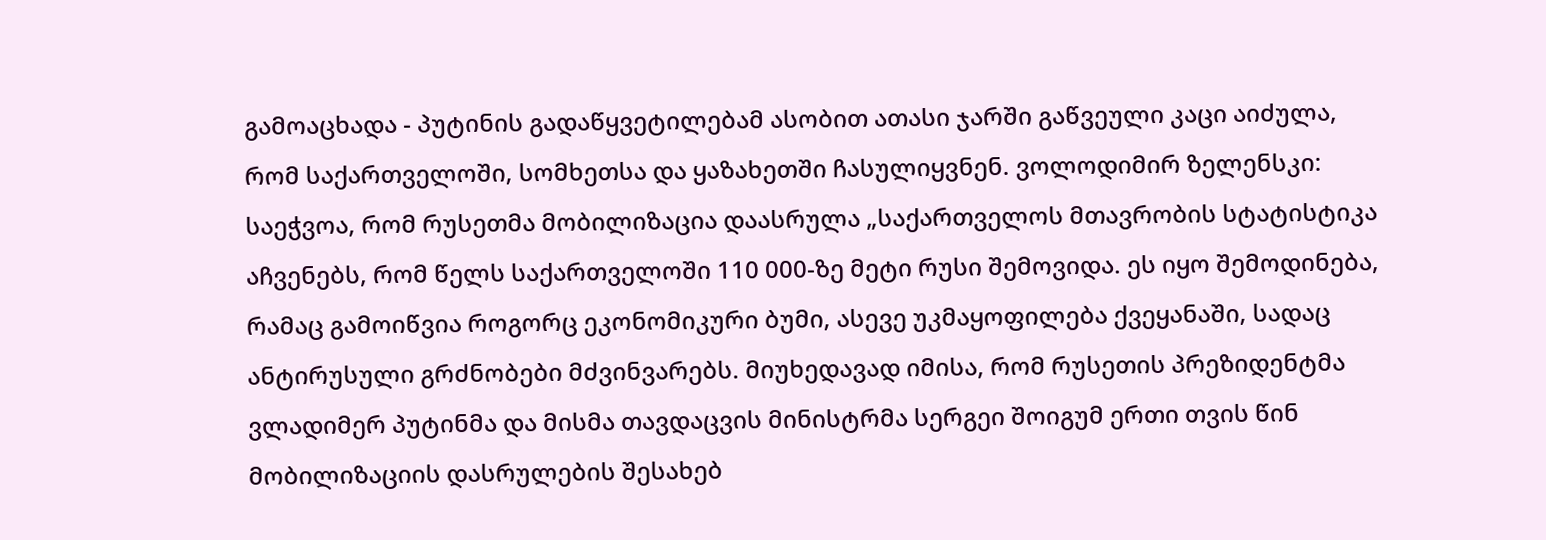გამოაცხადა - პუტინის გადაწყვეტილებამ ასობით ათასი ჯარში გაწვეული კაცი აიძულა, რომ საქართველოში, სომხეთსა და ყაზახეთში ჩასულიყვნენ. ვოლოდიმირ ზელენსკი: საეჭვოა, რომ რუსეთმა მობილიზაცია დაასრულა „საქართველოს მთავრობის სტატისტიკა აჩვენებს, რომ წელს საქართველოში 110 000-ზე მეტი რუსი შემოვიდა. ეს იყო შემოდინება, რამაც გამოიწვია როგორც ეკონომიკური ბუმი, ასევე უკმაყოფილება ქვეყანაში, სადაც ანტირუსული გრძნობები მძვინვარებს. მიუხედავად იმისა, რომ რუსეთის პრეზიდენტმა ვლადიმერ პუტინმა და მისმა თავდაცვის მინისტრმა სერგეი შოიგუმ ერთი თვის წინ მობილიზაციის დასრულების შესახებ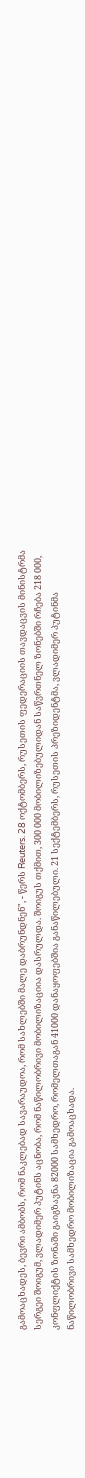გამოაცხადეს, ბევრი ამბობს, რომ ნაკლებად სავარაუდოა, რომ სახლებში მალე დაბრუნდნენ", - წერს Reuters. 28 ოქტომბერს, რუსეთის ფედერაციის თავდაცვის მინისტრმა სერგეი შოიგუმ, ვლადიმერ პუტინს აცნობა, რომ ნაწილობრივი მობილიზაციია დასრულდა. შოიგუს თქმით, 300 000 მობილიზებულიდან საწვრთნელ ზონებში რჩება 218 000, კონფლიქტის ზონაში გაიგზავნა 82000 სამხედრო, რომელთაგან 41000 დანაყოფებშია განაწილებული. 21 სექტემბერს, რუსეთის პრეზიდენტმა, ვლადიმერ პუტინმა ნაწილობრივი სამხედრო მობილიზაცია გამოაცხადა.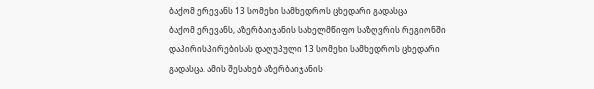ბაქომ ერევანს 13 სომეხი სამხედროს ცხედარი გადასცა
ბაქომ ერევანს, აზერბაიჯანის სახელმწიფო საზღვრის რეგიონში დაპირისპირებისას დაღუპული 13 სომეხი სამხედროს ცხედარი გადასცა. ამის შესახებ აზერბაიჯანის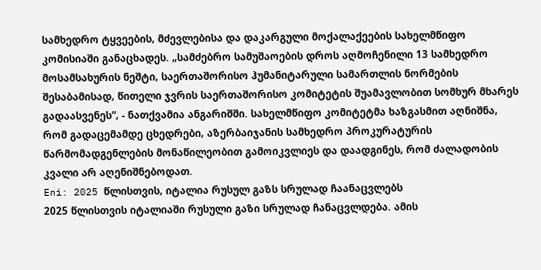სამხედრო ტყვეების, მძევლებისა და დაკარგული მოქალაქეების სახელმწიფო კომისიაში განაცხადეს. „სამძებრო სამუშაოების დროს აღმოჩენილი 13 სამხედრო მოსამსახურის ნეშტი, საერთაშორისო ჰუმანიტარული სამართლის ნორმების შესაბამისად, წითელი ჯვრის საერთაშორისო კომიტეტის შუამავლობით სომხურ მხარეს გადაასვენეს“, - ნათქვამია ანგარიშში. სახელმწიფო კომიტეტმა ხაზგასმით აღნიშნა, რომ გადაცემამდე ცხედრები, აზერბაიჯანის სამხედრო პროკურატურის წარმომადგენლების მონაწილეობით გამოიკვლიეს და დაადგინეს, რომ ძალადობის კვალი არ აღენიშნებოდათ.
Eni: 2025 წლისთვის, იტალია რუსულ გაზს სრულად ჩაანაცვლებს
2025 წლისთვის იტალიაში რუსული გაზი სრულად ჩანაცვლდება. ამის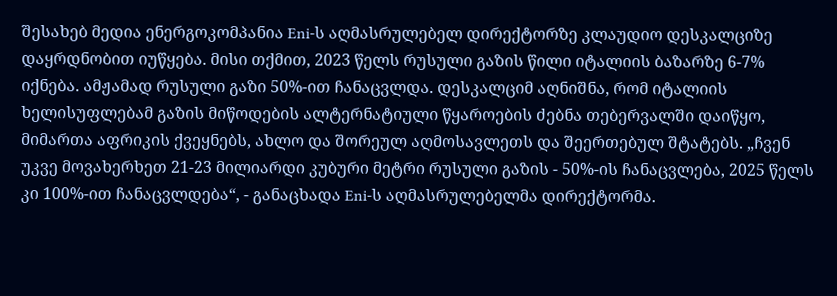შესახებ მედია ენერგოკომპანია Eni-ს აღმასრულებელ დირექტორზე კლაუდიო დესკალციზე დაყრდნობით იუწყება. მისი თქმით, 2023 წელს რუსული გაზის წილი იტალიის ბაზარზე 6-7% იქნება. ამჟამად რუსული გაზი 50%-ით ჩანაცვლდა. დესკალციმ აღნიშნა, რომ იტალიის ხელისუფლებამ გაზის მიწოდების ალტერნატიული წყაროების ძებნა თებერვალში დაიწყო, მიმართა აფრიკის ქვეყნებს, ახლო და შორეულ აღმოსავლეთს და შეერთებულ შტატებს. „ჩვენ უკვე მოვახერხეთ 21-23 მილიარდი კუბური მეტრი რუსული გაზის - 50%-ის ჩანაცვლება, 2025 წელს კი 100%-ით ჩანაცვლდება“, - განაცხადა Eni-ს აღმასრულებელმა დირექტორმა.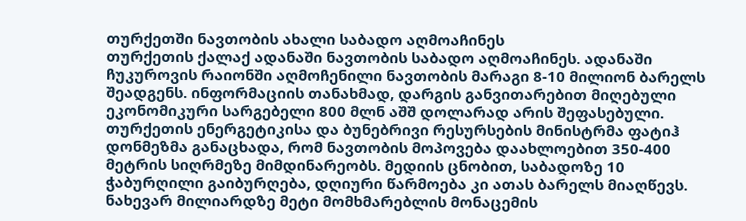თურქეთში ნავთობის ახალი საბადო აღმოაჩინეს
თურქეთის ქალაქ ადანაში ნავთობის საბადო აღმოაჩინეს. ადანაში ჩუკუროვის რაიონში აღმოჩენილი ნავთობის მარაგი 8-10 მილიონ ბარელს შეადგენს. ინფორმაციის თანახმად, დარგის განვითარებით მიღებული ეკონომიკური სარგებელი 800 მლნ აშშ დოლარად არის შეფასებული. თურქეთის ენერგეტიკისა და ბუნებრივი რესურსების მინისტრმა ფატიჰ დონმეზმა განაცხადა, რომ ნავთობის მოპოვება დაახლოებით 350-400 მეტრის სიღრმეზე მიმდინარეობს. მედიის ცნობით, საბადოზე 10 ჭაბურღილი გაიბურღება, დღიური წარმოება კი ათას ბარელს მიაღწევს.
ნახევარ მილიარდზე მეტი მომხმარებლის მონაცემის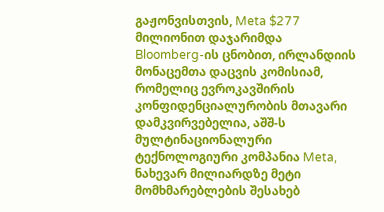გაჟონვისთვის, Meta $277 მილიონით დაჯარიმდა
Bloomberg-ის ცნობით, ირლანდიის მონაცემთა დაცვის კომისიამ, რომელიც ევროკავშირის კონფიდენციალურობის მთავარი დამკვირვებელია, აშშ-ს მულტინაციონალური ტექნოლოგიური კომპანია Meta, ნახევარ მილიარდზე მეტი მომხმარებლების შესახებ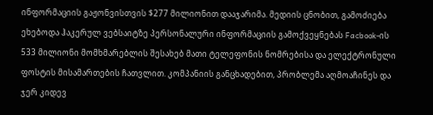ინფორმაციის გაჟონვისთვის $277 მილიონით დააჯარიმა. მედიის ცნობით, გამოძიება ეხებოდა ჰაკერულ ვებსაიტზე პერსონალური ინფორმაციის გამოქვეყნებას Facbook-ის 533 მილიონი მომხმარებლის შესახებ მათი ტელეფონის ნომრებისა და ელექტრონული ფოსტის მისამართების ჩათვლით. კომპანიის განცხადებით, პრობლემა აღმოაჩინეს და ჯერ კიდევ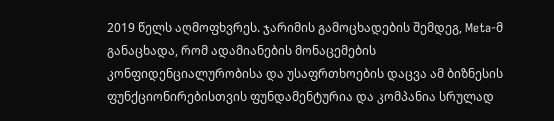2019 წელს აღმოფხვრეს. ჯარიმის გამოცხადების შემდეგ, Meta-მ განაცხადა, რომ ადამიანების მონაცემების კონფიდენციალურობისა და უსაფრთხოების დაცვა ამ ბიზნესის ფუნქციონირებისთვის ფუნდამენტურია და კომპანია სრულად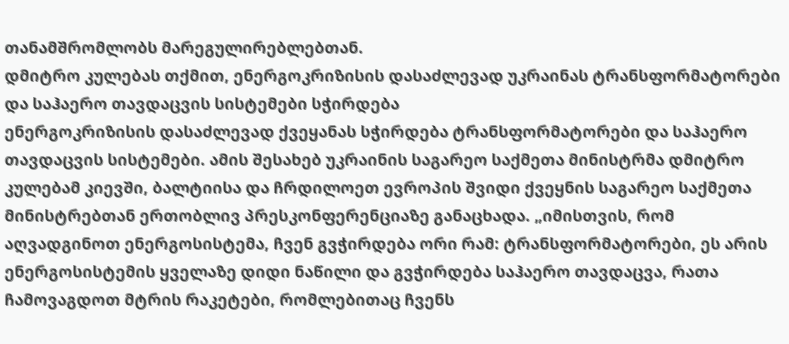თანამშრომლობს მარეგულირებლებთან.
დმიტრო კულებას თქმით, ენერგოკრიზისის დასაძლევად უკრაინას ტრანსფორმატორები და საჰაერო თავდაცვის სისტემები სჭირდება
ენერგოკრიზისის დასაძლევად ქვეყანას სჭირდება ტრანსფორმატორები და საჰაერო თავდაცვის სისტემები. ამის შესახებ უკრაინის საგარეო საქმეთა მინისტრმა დმიტრო კულებამ კიევში, ბალტიისა და ჩრდილოეთ ევროპის შვიდი ქვეყნის საგარეო საქმეთა მინისტრებთან ერთობლივ პრესკონფერენციაზე განაცხადა. „იმისთვის, რომ აღვადგინოთ ენერგოსისტემა, ჩვენ გვჭირდება ორი რამ: ტრანსფორმატორები, ეს არის ენერგოსისტემის ყველაზე დიდი ნაწილი და გვჭირდება საჰაერო თავდაცვა, რათა ჩამოვაგდოთ მტრის რაკეტები, რომლებითაც ჩვენს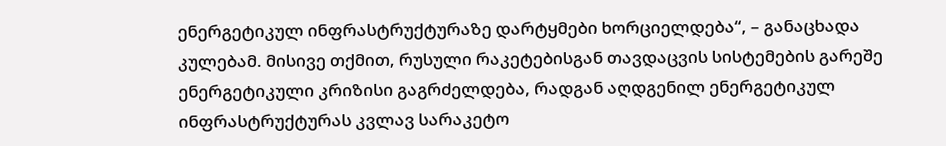ენერგეტიკულ ინფრასტრუქტურაზე დარტყმები ხორციელდება“, – განაცხადა კულებამ. მისივე თქმით, რუსული რაკეტებისგან თავდაცვის სისტემების გარეშე ენერგეტიკული კრიზისი გაგრძელდება, რადგან აღდგენილ ენერგეტიკულ ინფრასტრუქტურას კვლავ სარაკეტო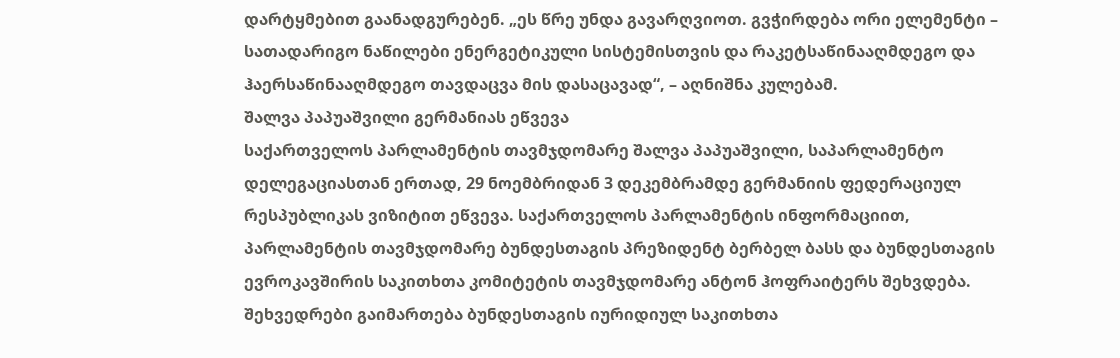დარტყმებით გაანადგურებენ. „ეს წრე უნდა გავარღვიოთ. გვჭირდება ორი ელემენტი – სათადარიგო ნაწილები ენერგეტიკული სისტემისთვის და რაკეტსაწინააღმდეგო და ჰაერსაწინააღმდეგო თავდაცვა მის დასაცავად“, – აღნიშნა კულებამ.
შალვა პაპუაშვილი გერმანიას ეწვევა
საქართველოს პარლამენტის თავმჯდომარე შალვა პაპუაშვილი, საპარლამენტო დელეგაციასთან ერთად, 29 ნოემბრიდან 3 დეკემბრამდე გერმანიის ფედერაციულ რესპუბლიკას ვიზიტით ეწვევა. საქართველოს პარლამენტის ინფორმაციით, პარლამენტის თავმჯდომარე ბუნდესთაგის პრეზიდენტ ბერბელ ბასს და ბუნდესთაგის ევროკავშირის საკითხთა კომიტეტის თავმჯდომარე ანტონ ჰოფრაიტერს შეხვდება. შეხვედრები გაიმართება ბუნდესთაგის იურიდიულ საკითხთა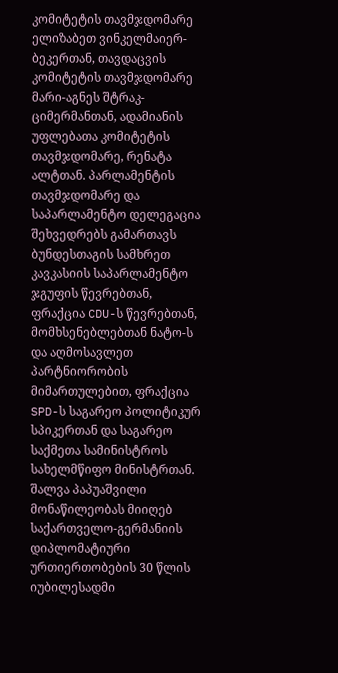კომიტეტის თავმჯდომარე ელიზაბეთ ვინკელმაიერ-ბეკერთან, თავდაცვის კომიტეტის თავმჯდომარე მარი-აგნეს შტრაკ-ციმერმანთან, ადამიანის უფლებათა კომიტეტის თავმჯდომარე, რენატა ალტთან. პარლამენტის თავმჯდომარე და საპარლამენტო დელეგაცია შეხვედრებს გამართავს ბუნდესთაგის სამხრეთ კავკასიის საპარლამენტო ჯგუფის წევრებთან, ფრაქცია CDU-ს წევრებთან, მომხსენებლებთან ნატო-ს და აღმოსავლეთ პარტნიორობის მიმართულებით, ფრაქცია SPD-ს საგარეო პოლიტიკურ სპიკერთან და საგარეო საქმეთა სამინისტროს სახელმწიფო მინისტრთან. შალვა პაპუაშვილი მონაწილეობას მიიღებ საქართველო-გერმანიის დიპლომატიური ურთიერთობების 30 წლის იუბილესადმი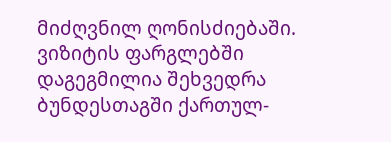მიძღვნილ ღონისძიებაში. ვიზიტის ფარგლებში დაგეგმილია შეხვედრა ბუნდესთაგში ქართულ-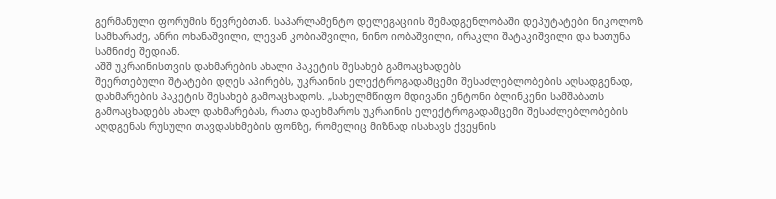გერმანული ფორუმის წევრებთან. საპარლამენტო დელეგაციის შემადგენლობაში დეპუტატები ნიკოლოზ სამხარაძე, ანრი ოხანაშვილი, ლევან კობიაშვილი, ნინო იობაშვილი, ირაკლი შატაკიშვილი და ხათუნა სამნიძე შედიან.
აშშ უკრაინისთვის დახმარების ახალი პაკეტის შესახებ გამოაცხადებს
შეერთებული შტატები დღეს აპირებს, უკრაინის ელექტროგადამცემი შესაძლებლობების აღსადგენად, დახმარების პაკეტის შესახებ გამოაცხადოს. „სახელმწიფო მდივანი ენტონი ბლინკენი სამშაბათს გამოაცხადებს ახალ დახმარებას, რათა დაეხმაროს უკრაინის ელექტროგადამცემი შესაძლებლობების აღდგენას რუსული თავდასხმების ფონზე, რომელიც მიზნად ისახავს ქვეყნის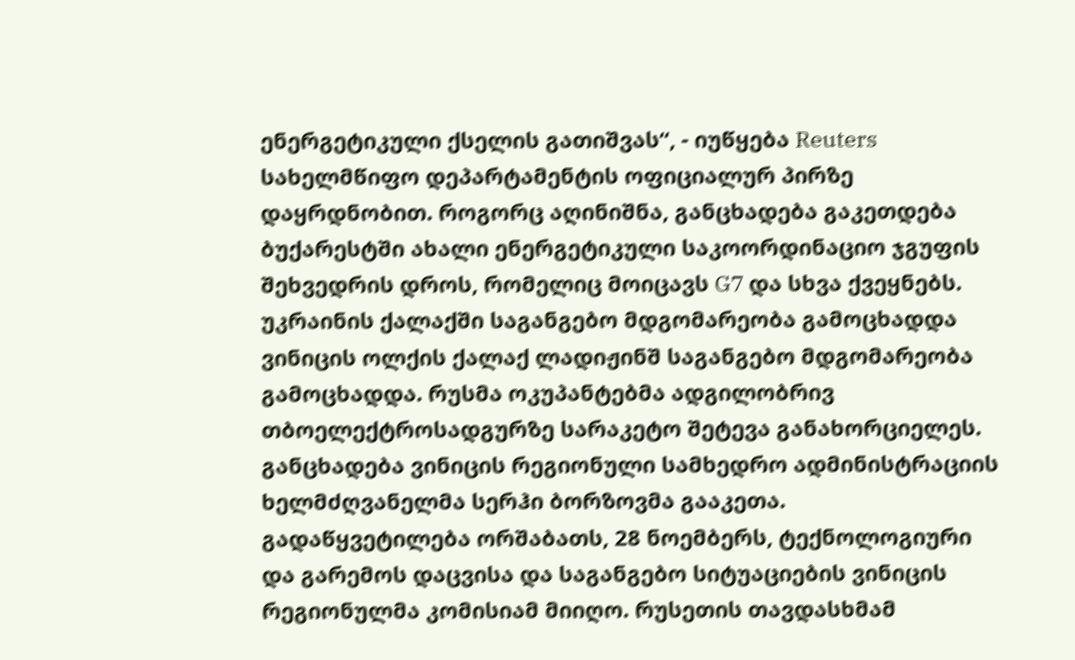ენერგეტიკული ქსელის გათიშვას“, - იუწყება Reuters სახელმწიფო დეპარტამენტის ოფიციალურ პირზე დაყრდნობით. როგორც აღინიშნა, განცხადება გაკეთდება ბუქარესტში ახალი ენერგეტიკული საკოორდინაციო ჯგუფის შეხვედრის დროს, რომელიც მოიცავს G7 და სხვა ქვეყნებს.
უკრაინის ქალაქში საგანგებო მდგომარეობა გამოცხადდა
ვინიცის ოლქის ქალაქ ლადიჟინშ საგანგებო მდგომარეობა გამოცხადდა. რუსმა ოკუპანტებმა ადგილობრივ თბოელექტროსადგურზე სარაკეტო შეტევა განახორციელეს. განცხადება ვინიცის რეგიონული სამხედრო ადმინისტრაციის ხელმძღვანელმა სერჰი ბორზოვმა გააკეთა. გადაწყვეტილება ორშაბათს, 28 ნოემბერს, ტექნოლოგიური და გარემოს დაცვისა და საგანგებო სიტუაციების ვინიცის რეგიონულმა კომისიამ მიიღო. რუსეთის თავდასხმამ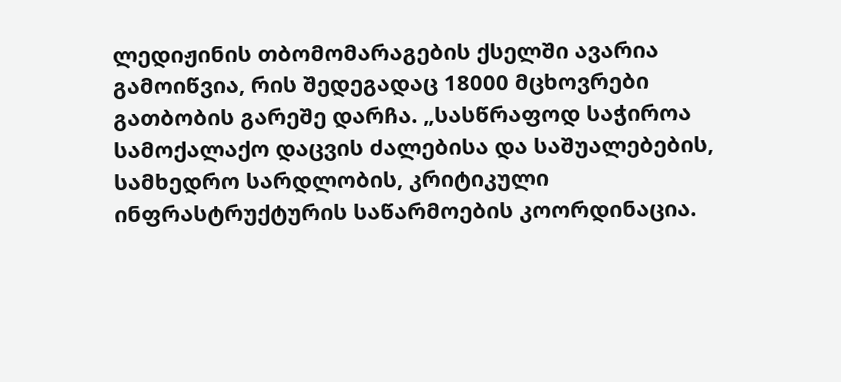ლედიჟინის თბომომარაგების ქსელში ავარია გამოიწვია, რის შედეგადაც 18000 მცხოვრები გათბობის გარეშე დარჩა. „სასწრაფოდ საჭიროა სამოქალაქო დაცვის ძალებისა და საშუალებების, სამხედრო სარდლობის, კრიტიკული ინფრასტრუქტურის საწარმოების კოორდინაცია.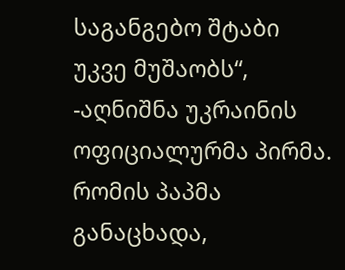საგანგებო შტაბი უკვე მუშაობს“, -აღნიშნა უკრაინის ოფიციალურმა პირმა.
რომის პაპმა განაცხადა,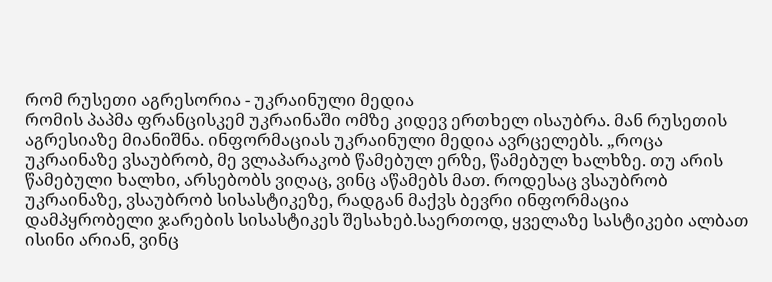რომ რუსეთი აგრესორია - უკრაინული მედია
რომის პაპმა ფრანცისკემ უკრაინაში ომზე კიდევ ერთხელ ისაუბრა. მან რუსეთის აგრესიაზე მიანიშნა. ინფორმაციას უკრაინული მედია ავრცელებს. „როცა უკრაინაზე ვსაუბრობ, მე ვლაპარაკობ წამებულ ერზე, წამებულ ხალხზე. თუ არის წამებული ხალხი, არსებობს ვიღაც, ვინც აწამებს მათ. როდესაც ვსაუბრობ უკრაინაზე, ვსაუბრობ სისასტიკეზე, რადგან მაქვს ბევრი ინფორმაცია დამპყრობელი ჯარების სისასტიკეს შესახებ.საერთოდ, ყველაზე სასტიკები ალბათ ისინი არიან, ვინც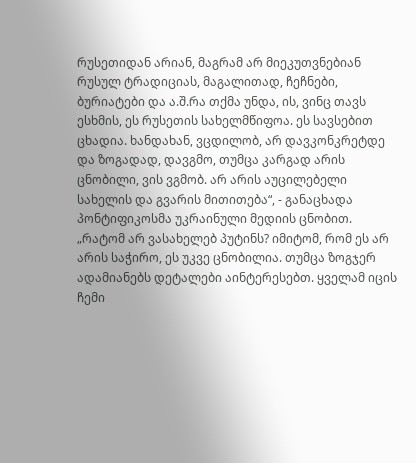რუსეთიდან არიან, მაგრამ არ მიეკუთვნებიან რუსულ ტრადიციას, მაგალითად, ჩეჩნები, ბურიატები და ა.შ.რა თქმა უნდა, ის, ვინც თავს ესხმის, ეს რუსეთის სახელმწიფოა. ეს სავსებით ცხადია. ხანდახან, ვცდილობ, არ დავკონკრეტდე და ზოგადად, დავგმო, თუმცა კარგად არის ცნობილი, ვის ვგმობ. არ არის აუცილებელი სახელის და გვარის მითითება“, - განაცხადა პონტიფიკოსმა უკრაინული მედიის ცნობით. „რატომ არ ვასახელებ პუტინს? იმიტომ, რომ ეს არ არის საჭირო, ეს უკვე ცნობილია. თუმცა ზოგჯერ ადამიანებს დეტალები აინტერესებთ. ყველამ იცის ჩემი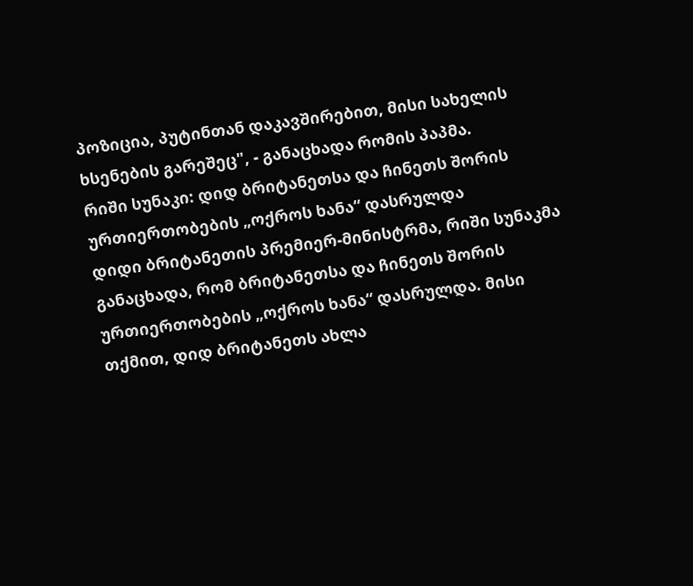პოზიცია, პუტინთან დაკავშირებით, მისი სახელის ხსენების გარეშეც", - განაცხადა რომის პაპმა.
რიში სუნაკი: დიდ ბრიტანეთსა და ჩინეთს შორის ურთიერთობების „ოქროს ხანა“ დასრულდა
დიდი ბრიტანეთის პრემიერ-მინისტრმა, რიში სუნაკმა განაცხადა, რომ ბრიტანეთსა და ჩინეთს შორის ურთიერთობების „ოქროს ხანა“ დასრულდა. მისი თქმით, დიდ ბრიტანეთს ახლა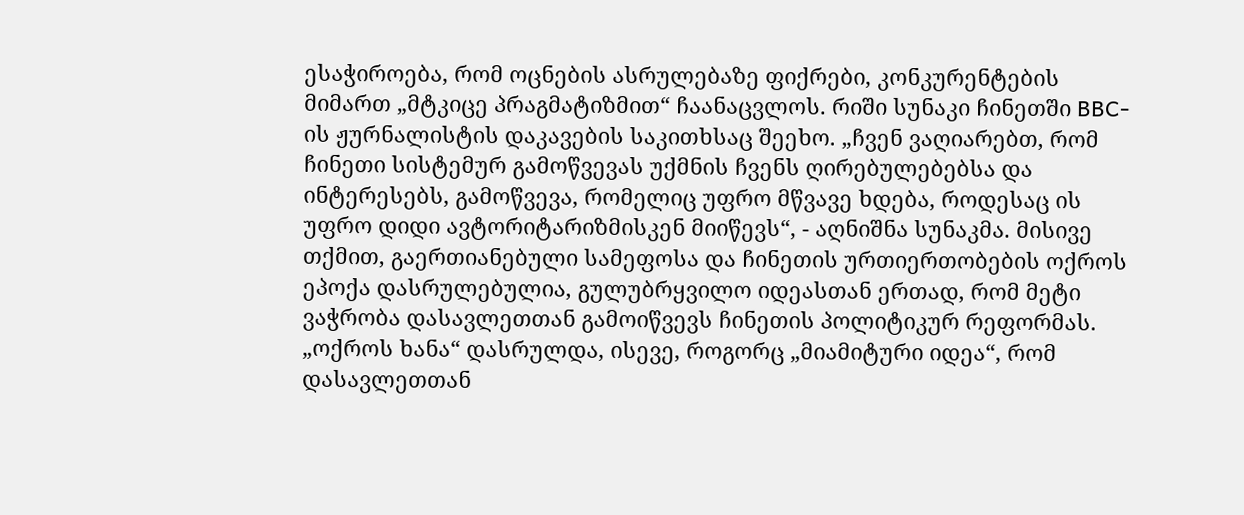ესაჭიროება, რომ ოცნების ასრულებაზე ფიქრები, კონკურენტების მიმართ „მტკიცე პრაგმატიზმით“ ჩაანაცვლოს. რიში სუნაკი ჩინეთში BBC-ის ჟურნალისტის დაკავების საკითხსაც შეეხო. „ჩვენ ვაღიარებთ, რომ ჩინეთი სისტემურ გამოწვევას უქმნის ჩვენს ღირებულებებსა და ინტერესებს, გამოწვევა, რომელიც უფრო მწვავე ხდება, როდესაც ის უფრო დიდი ავტორიტარიზმისკენ მიიწევს“, - აღნიშნა სუნაკმა. მისივე თქმით, გაერთიანებული სამეფოსა და ჩინეთის ურთიერთობების ოქროს ეპოქა დასრულებულია, გულუბრყვილო იდეასთან ერთად, რომ მეტი ვაჭრობა დასავლეთთან გამოიწვევს ჩინეთის პოლიტიკურ რეფორმას. „ოქროს ხანა“ დასრულდა, ისევე, როგორც „მიამიტური იდეა“, რომ დასავლეთთან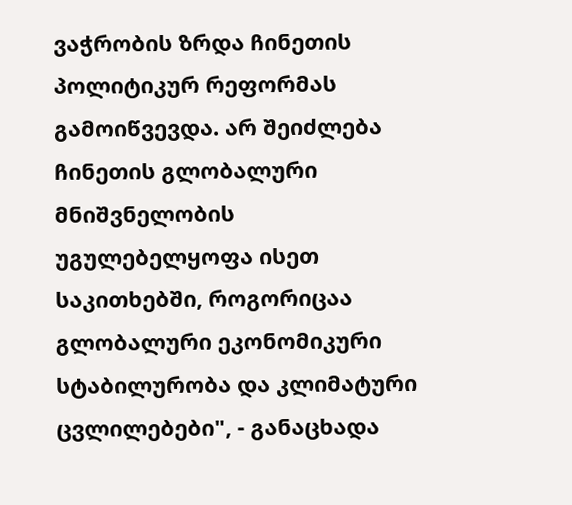ვაჭრობის ზრდა ჩინეთის პოლიტიკურ რეფორმას გამოიწვევდა. არ შეიძლება ჩინეთის გლობალური მნიშვნელობის უგულებელყოფა ისეთ საკითხებში, როგორიცაა გლობალური ეკონომიკური სტაბილურობა და კლიმატური ცვლილებები", - განაცხადა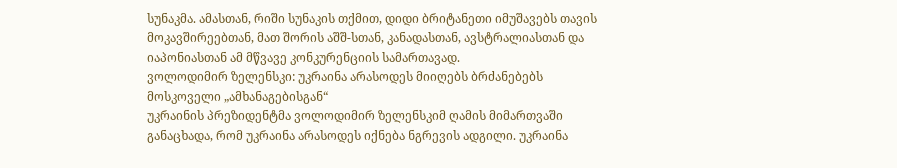სუნაკმა. ამასთან, რიში სუნაკის თქმით, დიდი ბრიტანეთი იმუშავებს თავის მოკავშირეებთან, მათ შორის აშშ-სთან, კანადასთან, ავსტრალიასთან და იაპონიასთან ამ მწვავე კონკურენციის სამართავად.
ვოლოდიმირ ზელენსკი: უკრაინა არასოდეს მიიღებს ბრძანებებს მოსკოველი „ამხანაგებისგან“
უკრაინის პრეზიდენტმა ვოლოდიმირ ზელენსკიმ ღამის მიმართვაში განაცხადა, რომ უკრაინა არასოდეს იქნება ნგრევის ადგილი. უკრაინა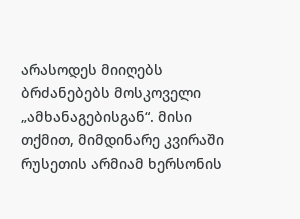არასოდეს მიიღებს ბრძანებებს მოსკოველი „ამხანაგებისგან“. მისი თქმით, მიმდინარე კვირაში რუსეთის არმიამ ხერსონის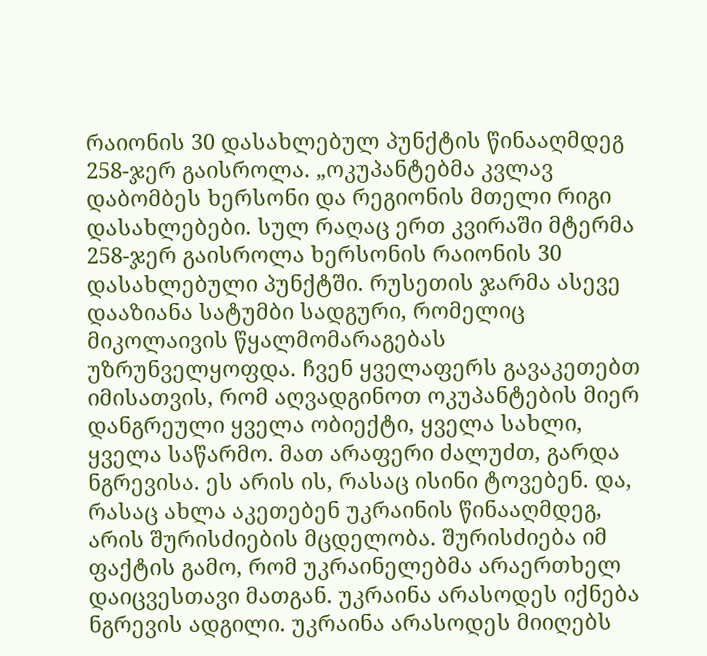რაიონის 30 დასახლებულ პუნქტის წინააღმდეგ 258-ჯერ გაისროლა. „ოკუპანტებმა კვლავ დაბომბეს ხერსონი და რეგიონის მთელი რიგი დასახლებები. სულ რაღაც ერთ კვირაში მტერმა 258-ჯერ გაისროლა ხერსონის რაიონის 30 დასახლებული პუნქტში. რუსეთის ჯარმა ასევე დააზიანა სატუმბი სადგური, რომელიც მიკოლაივის წყალმომარაგებას უზრუნველყოფდა. ჩვენ ყველაფერს გავაკეთებთ იმისათვის, რომ აღვადგინოთ ოკუპანტების მიერ დანგრეული ყველა ობიექტი, ყველა სახლი, ყველა საწარმო. მათ არაფერი ძალუძთ, გარდა ნგრევისა. ეს არის ის, რასაც ისინი ტოვებენ. და, რასაც ახლა აკეთებენ უკრაინის წინააღმდეგ, არის შურისძიების მცდელობა. შურისძიება იმ ფაქტის გამო, რომ უკრაინელებმა არაერთხელ დაიცვესთავი მათგან. უკრაინა არასოდეს იქნება ნგრევის ადგილი. უკრაინა არასოდეს მიიღებს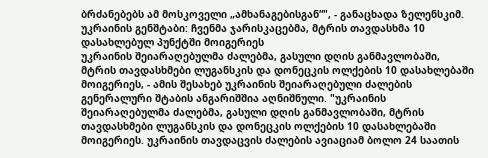ბრძანებებს ამ მოსკოველი „ამხანაგებისგან“", - განაცხადა ზელენსკიმ.
უკრაინის გენშტაბი: ჩვენმა ჯარისკაცებმა, მტრის თავდასხმა 10 დასახლებულ პუნქტში მოიგერიეს
უკრაინის შეიარაღებულმა ძალებმა, გასული დღის განმავლობაში, მტრის თავდასხმები ლუგანსკის და დონეცკის ოლქების 10 დასახლებაში მოიგერიეს, - ამის შესახებ უკრაინის შეიარაღებული ძალების გენერალური შტაბის ანგარიშშია აღნიშნული. "უკრაინის შეიარაღებულმა ძალებმა, გასული დღის განმავლობაში, მტრის თავდასხმები ლუგანსკის და დონეცკის ოლქების 10 დასახლებაში მოიგერიეს. უკრაინის თავდაცვის ძალების ავიაციამ ბოლო 24 საათის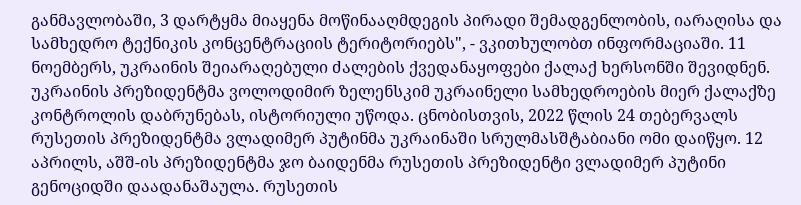განმავლობაში, 3 დარტყმა მიაყენა მოწინააღმდეგის პირადი შემადგენლობის, იარაღისა და სამხედრო ტექნიკის კონცენტრაციის ტერიტორიებს", - ვკითხულობთ ინფორმაციაში. 11 ნოემბერს, უკრაინის შეიარაღებული ძალების ქვედანაყოფები ქალაქ ხერსონში შევიდნენ. უკრაინის პრეზიდენტმა ვოლოდიმირ ზელენსკიმ უკრაინელი სამხედროების მიერ ქალაქზე კონტროლის დაბრუნებას, ისტორიული უწოდა. ცნობისთვის, 2022 წლის 24 თებერვალს რუსეთის პრეზიდენტმა ვლადიმერ პუტინმა უკრაინაში სრულმასშტაბიანი ომი დაიწყო. 12 აპრილს, აშშ-ის პრეზიდენტმა ჯო ბაიდენმა რუსეთის პრეზიდენტი ვლადიმერ პუტინი გენოციდში დაადანაშაულა. რუსეთის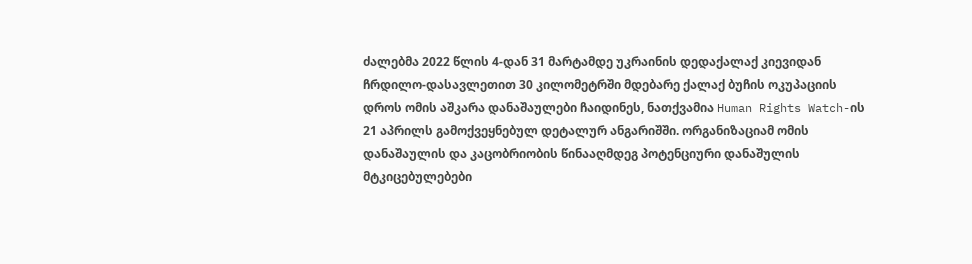ძალებმა 2022 წლის 4-დან 31 მარტამდე უკრაინის დედაქალაქ კიევიდან ჩრდილო-დასავლეთით 30 კილომეტრში მდებარე ქალაქ ბუჩის ოკუპაციის დროს ომის აშკარა დანაშაულები ჩაიდინეს, ნათქვამია Human Rights Watch-ის 21 აპრილს გამოქვეყნებულ დეტალურ ანგარიშში. ორგანიზაციამ ომის დანაშაულის და კაცობრიობის წინააღმდეგ პოტენციური დანაშულის მტკიცებულებები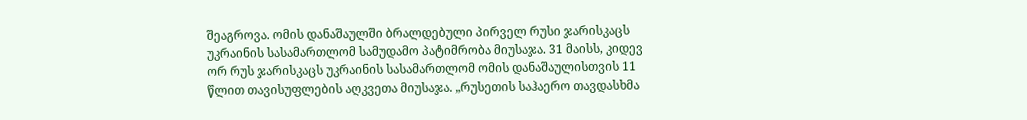შეაგროვა. ომის დანაშაულში ბრალდებული პირველ რუსი ჯარისკაცს უკრაინის სასამართლომ სამუდამო პატიმრობა მიუსაჯა. 31 მაისს, კიდევ ორ რუს ჯარისკაცს უკრაინის სასამართლომ ომის დანაშაულისთვის 11 წლით თავისუფლების აღკვეთა მიუსაჯა. „რუსეთის საჰაერო თავდასხმა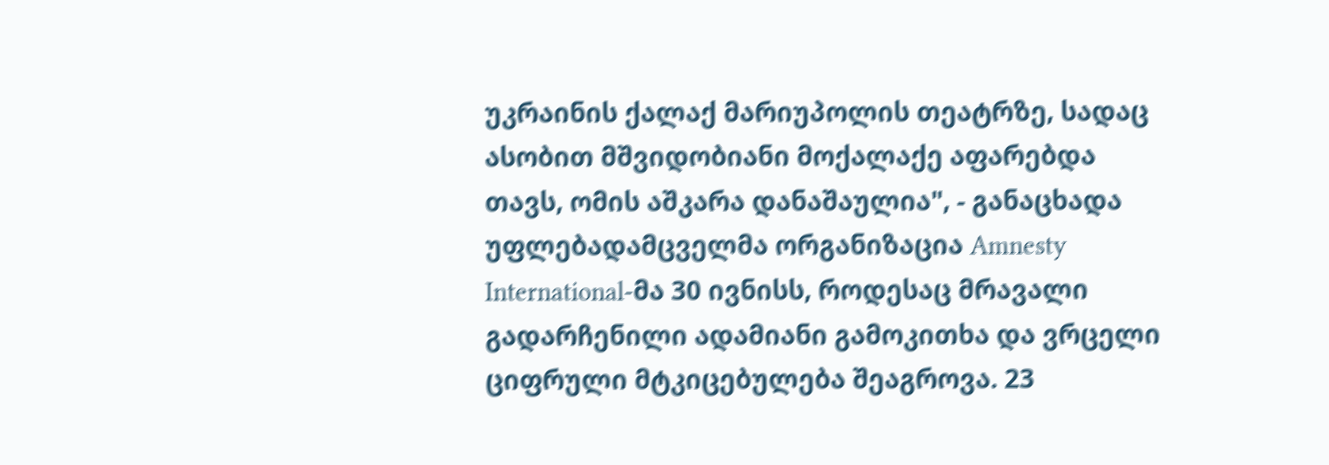უკრაინის ქალაქ მარიუპოლის თეატრზე, სადაც ასობით მშვიდობიანი მოქალაქე აფარებდა თავს, ომის აშკარა დანაშაულია", - განაცხადა უფლებადამცველმა ორგანიზაცია Amnesty International-მა 30 ივნისს, როდესაც მრავალი გადარჩენილი ადამიანი გამოკითხა და ვრცელი ციფრული მტკიცებულება შეაგროვა. 23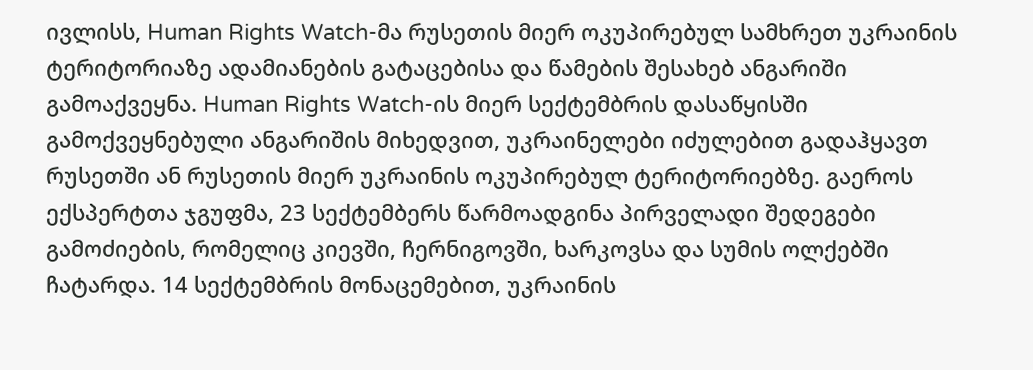ივლისს, Human Rights Watch-მა რუსეთის მიერ ოკუპირებულ სამხრეთ უკრაინის ტერიტორიაზე ადამიანების გატაცებისა და წამების შესახებ ანგარიში გამოაქვეყნა. Human Rights Watch-ის მიერ სექტემბრის დასაწყისში გამოქვეყნებული ანგარიშის მიხედვით, უკრაინელები იძულებით გადაჰყავთ რუსეთში ან რუსეთის მიერ უკრაინის ოკუპირებულ ტერიტორიებზე. გაეროს ექსპერტთა ჯგუფმა, 23 სექტემბერს წარმოადგინა პირველადი შედეგები გამოძიების, რომელიც კიევში, ჩერნიგოვში, ხარკოვსა და სუმის ოლქებში ჩატარდა. 14 სექტემბრის მონაცემებით, უკრაინის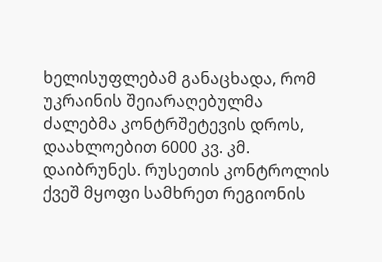ხელისუფლებამ განაცხადა, რომ უკრაინის შეიარაღებულმა ძალებმა კონტრშეტევის დროს, დაახლოებით 6000 კვ. კმ. დაიბრუნეს. რუსეთის კონტროლის ქვეშ მყოფი სამხრეთ რეგიონის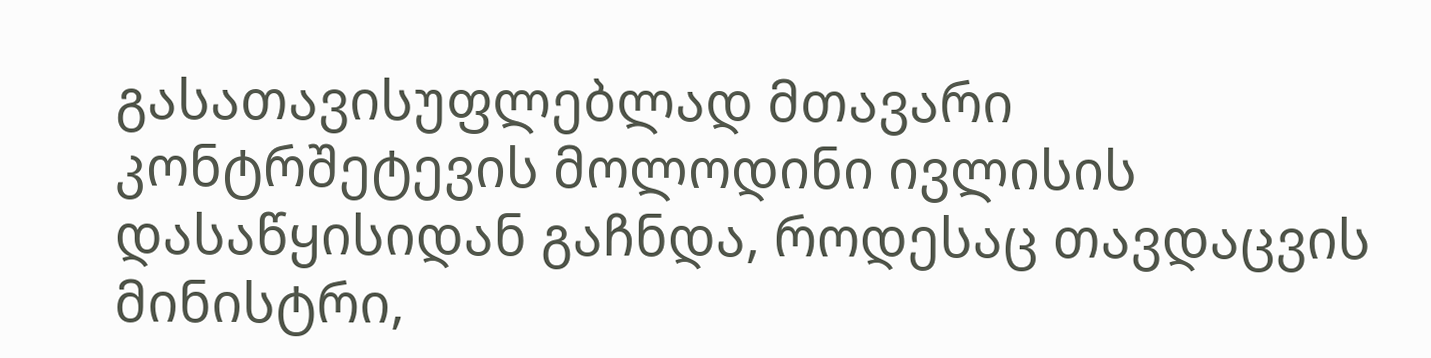გასათავისუფლებლად მთავარი კონტრშეტევის მოლოდინი ივლისის დასაწყისიდან გაჩნდა, როდესაც თავდაცვის მინისტრი,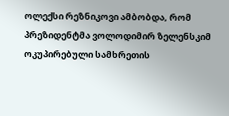ოლექსი რეზნიკოვი ამბობდა, რომ პრეზიდენტმა ვოლოდიმირ ზელენსკიმ ოკუპირებული სამხრეთის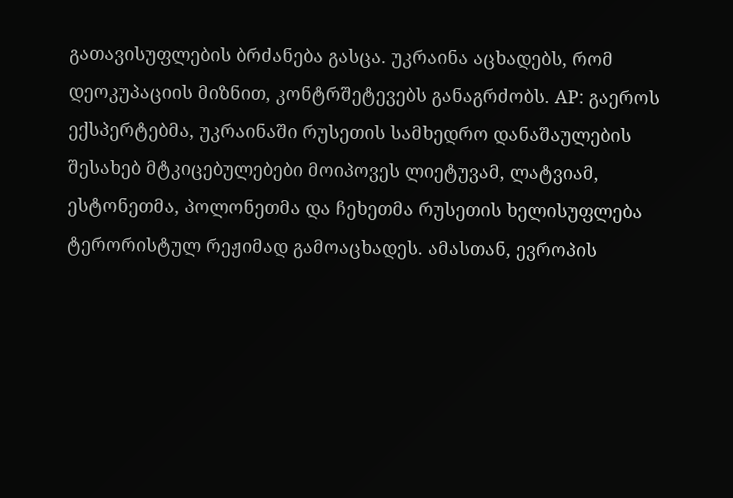გათავისუფლების ბრძანება გასცა. უკრაინა აცხადებს, რომ დეოკუპაციის მიზნით, კონტრშეტევებს განაგრძობს. AP: გაეროს ექსპერტებმა, უკრაინაში რუსეთის სამხედრო დანაშაულების შესახებ მტკიცებულებები მოიპოვეს ლიეტუვამ, ლატვიამ, ესტონეთმა, პოლონეთმა და ჩეხეთმა რუსეთის ხელისუფლება ტერორისტულ რეჟიმად გამოაცხადეს. ამასთან, ევროპის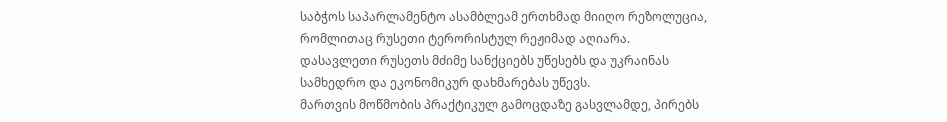საბჭოს საპარლამენტო ასამბლეამ ერთხმად მიიღო რეზოლუცია, რომლითაც რუსეთი ტერორისტულ რეჟიმად აღიარა. დასავლეთი რუსეთს მძიმე სანქციებს უწესებს და უკრაინას სამხედრო და ეკონომიკურ დახმარებას უწევს.
მართვის მოწმობის პრაქტიკულ გამოცდაზე გასვლამდე, პირებს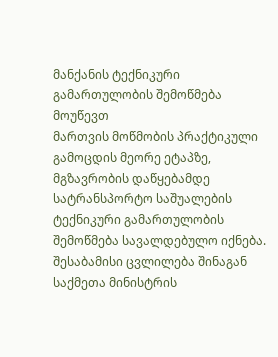მანქანის ტექნიკური გამართულობის შემოწმება მოუწევთ
მართვის მოწმობის პრაქტიკული გამოცდის მეორე ეტაპზე, მგზავრობის დაწყებამდე სატრანსპორტო საშუალების ტექნიკური გამართულობის შემოწმება სავალდებულო იქნება. შესაბამისი ცვლილება შინაგან საქმეთა მინისტრის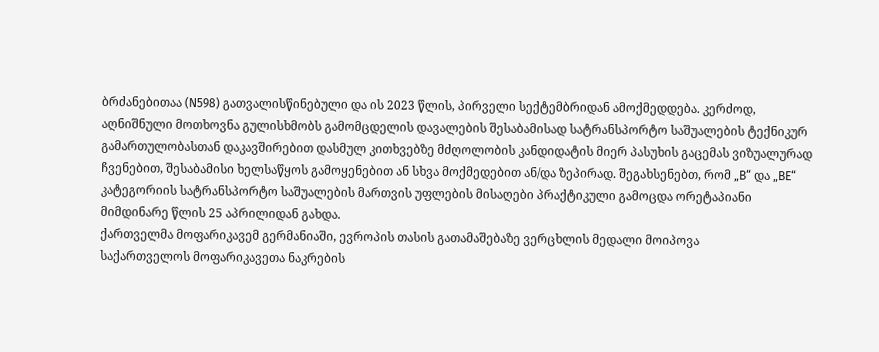ბრძანებითაა (N598) გათვალისწინებული და ის 2023 წლის, პირველი სექტემბრიდან ამოქმედდება. კერძოდ, აღნიშნული მოთხოვნა გულისხმობს გამომცდელის დავალების შესაბამისად სატრანსპორტო საშუალების ტექნიკურ გამართულობასთან დაკავშირებით დასმულ კითხვებზე მძღოლობის კანდიდატის მიერ პასუხის გაცემას ვიზუალურად ჩვენებით, შესაბამისი ხელსაწყოს გამოყენებით ან სხვა მოქმედებით ან/და ზეპირად. შეგახსენებთ, რომ „B“ და „BE“ კატეგორიის სატრანსპორტო საშუალების მართვის უფლების მისაღები პრაქტიკული გამოცდა ორეტაპიანი მიმდინარე წლის 25 აპრილიდან გახდა.
ქართველმა მოფარიკავემ გერმანიაში, ევროპის თასის გათამაშებაზე ვერცხლის მედალი მოიპოვა
საქართველოს მოფარიკავეთა ნაკრების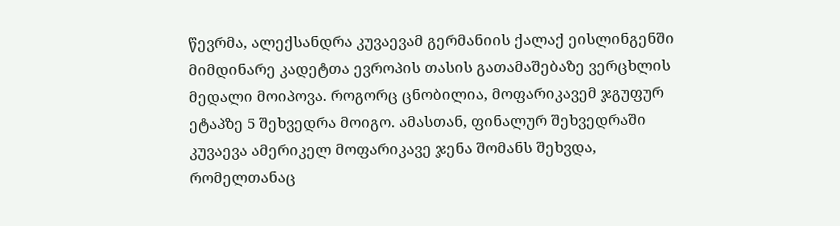წევრმა, ალექსანდრა კუვაევამ გერმანიის ქალაქ ეისლინგენში მიმდინარე კადეტთა ევროპის თასის გათამაშებაზე ვერცხლის მედალი მოიპოვა. როგორც ცნობილია, მოფარიკავემ ჯგუფურ ეტაპზე 5 შეხვედრა მოიგო. ამასთან, ფინალურ შეხვედრაში კუვაევა ამერიკელ მოფარიკავე ჯენა შომანს შეხვდა, რომელთანაც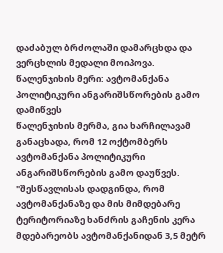დაძაბულ ბრძოლაში დამარცხდა და ვერცხლის მედალი მოიპოვა.
წალენჯიხის მერი: ავტომანქანა პოლიტიკური ანგარიშსწორების გამო დამიწვეს
წალენჯიხის მერმა, გია ხარჩილავამ განაცხადა, რომ 12 ოქტომბერს ავტომანქანა პოლიტიკური ანგარიშსწორების გამო დაუწვეს. "შესწავლისას დადგინდა, რომ ავტომანქანაზე და მის მიმდებარე ტერიტორიაზე ხანძრის გაჩენის კერა მდებარეობს ავტომანქანიდან 3,5 მეტრ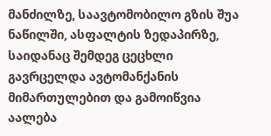მანძილზე, საავტომობილო გზის შუა ნაწილში, ასფალტის ზედაპირზე, საიდანაც შემდეგ ცეცხლი გავრცელდა ავტომანქანის მიმართულებით და გამოიწვია აალება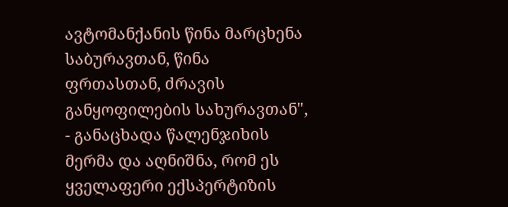ავტომანქანის წინა მარცხენა საბურავთან, წინა ფრთასთან, ძრავის განყოფილების სახურავთან", - განაცხადა წალენჯიხის მერმა და აღნიშნა, რომ ეს ყველაფერი ექსპერტიზის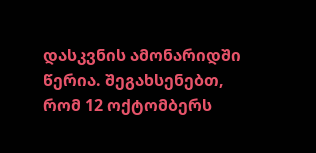დასკვნის ამონარიდში წერია. შეგახსენებთ, რომ 12 ოქტომბერს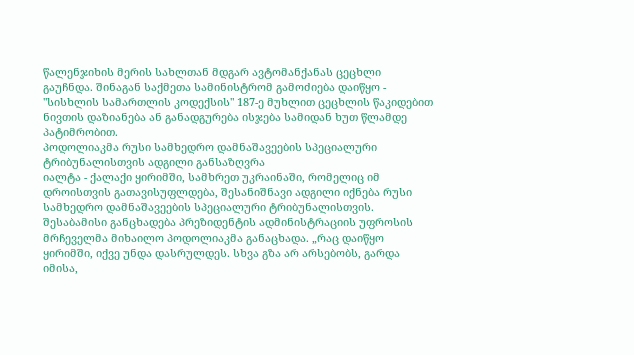წალენჯიხის მერის სახლთან მდგარ ავტომანქანას ცეცხლი გაუჩნდა. შინაგან საქმეთა სამინისტრომ გამოძიება დაიწყო - "სისხლის სამართლის კოდექსის" 187-ე მუხლით ცეცხლის წაკიდებით ნივთის დაზიანება ან განადგურება ისჯება სამიდან ხუთ წლამდე პატიმრობით.
პოდოლიაკმა რუსი სამხედრო დამნაშავეების სპეციალური ტრიბუნალისთვის ადგილი განსაზღვრა
იალტა - ქალაქი ყირიმში, სამხრეთ უკრაინაში, რომელიც იმ დროისთვის გათავისუფლდება, შესანიშნავი ადგილი იქნება რუსი სამხედრო დამნაშავეების სპეციალური ტრიბუნალისთვის. შესაბამისი განცხადება პრეზიდენტის ადმინისტრაციის უფროსის მრჩეველმა მიხაილო პოდოლიაკმა განაცხადა. „რაც დაიწყო ყირიმში, იქვე უნდა დასრულდეს. სხვა გზა არ არსებობს, გარდა იმისა,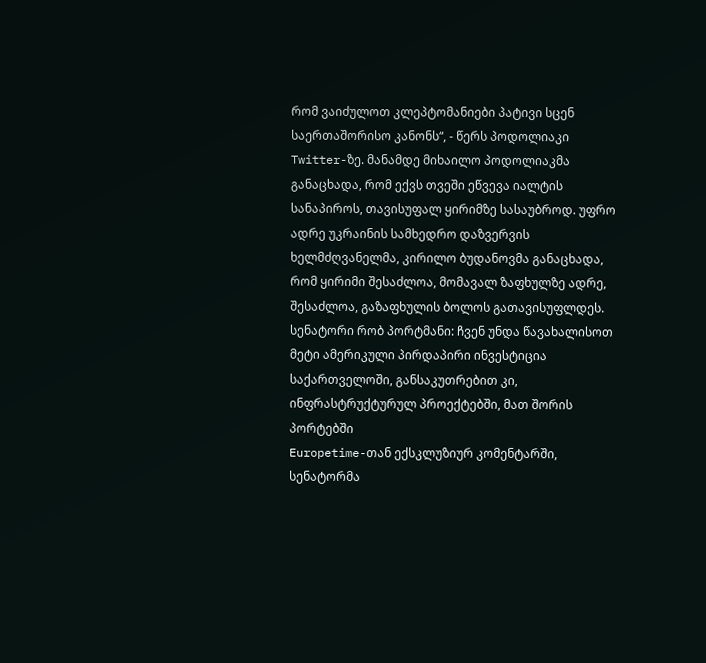რომ ვაიძულოთ კლეპტომანიები პატივი სცენ საერთაშორისო კანონს“, - წერს პოდოლიაკი Twitter-ზე. მანამდე მიხაილო პოდოლიაკმა განაცხადა, რომ ექვს თვეში ეწვევა იალტის სანაპიროს, თავისუფალ ყირიმზე სასაუბროდ. უფრო ადრე უკრაინის სამხედრო დაზვერვის ხელმძღვანელმა, კირილო ბუდანოვმა განაცხადა, რომ ყირიმი შესაძლოა, მომავალ ზაფხულზე ადრე, შესაძლოა, გაზაფხულის ბოლოს გათავისუფლდეს.
სენატორი რობ პორტმანი: ჩვენ უნდა წავახალისოთ მეტი ამერიკული პირდაპირი ინვესტიცია საქართველოში, განსაკუთრებით კი, ინფრასტრუქტურულ პროექტებში, მათ შორის პორტებში
Europetime-თან ექსკლუზიურ კომენტარში, სენატორმა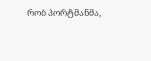რობ პორტმანმა,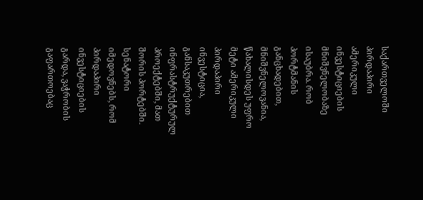საქართველოში პირდაპირი ამერიკული ინვესტიციების მნიშვნელობაზე ისაუბრა. რობ პორტმანის განცხადებით, მნიშვნელოვანია, წახალისდეს უფრო მეტი ამერიკული პირდაპირი ინვესტიცია, განსაკუთრებით ინფრასტრუქტურულ პროექტებში, მათ შორის პორტებში. სენატორი იმედოვნებს, რომ პირდაპირი ინვესტიციების გარდა, ვაჭრობის გაფართოებაც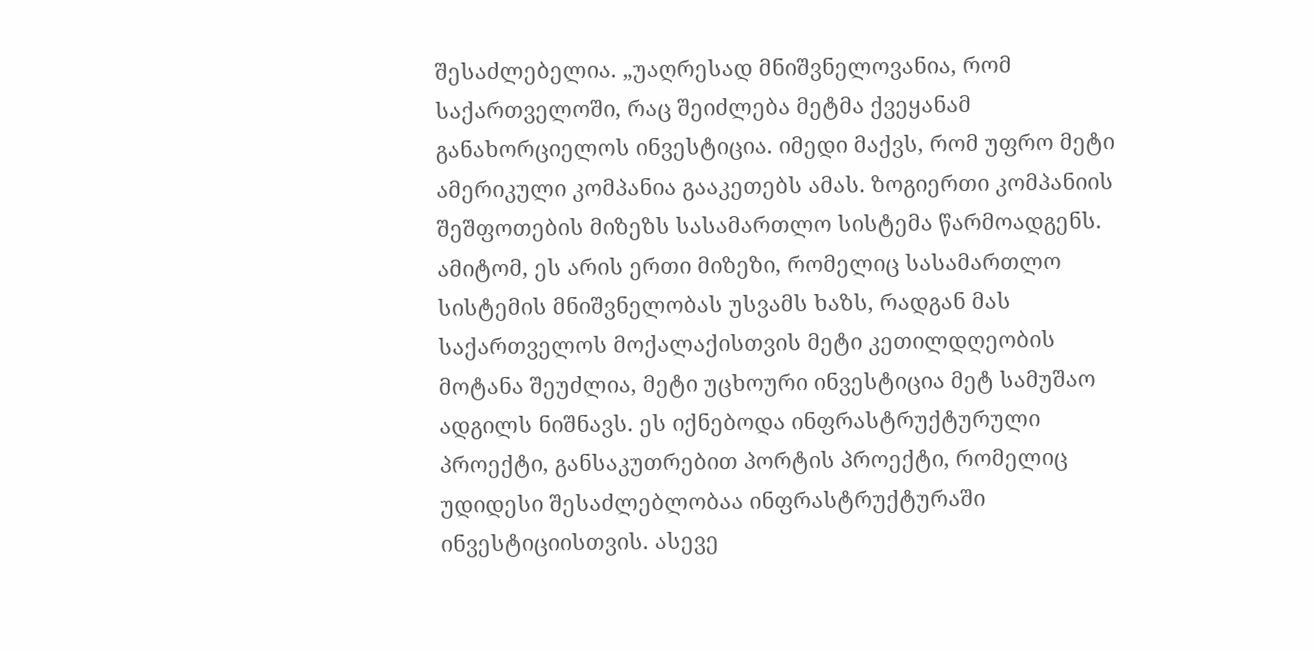შესაძლებელია. „უაღრესად მნიშვნელოვანია, რომ საქართველოში, რაც შეიძლება მეტმა ქვეყანამ განახორციელოს ინვესტიცია. იმედი მაქვს, რომ უფრო მეტი ამერიკული კომპანია გააკეთებს ამას. ზოგიერთი კომპანიის შეშფოთების მიზეზს სასამართლო სისტემა წარმოადგენს. ამიტომ, ეს არის ერთი მიზეზი, რომელიც სასამართლო სისტემის მნიშვნელობას უსვამს ხაზს, რადგან მას საქართველოს მოქალაქისთვის მეტი კეთილდღეობის მოტანა შეუძლია, მეტი უცხოური ინვესტიცია მეტ სამუშაო ადგილს ნიშნავს. ეს იქნებოდა ინფრასტრუქტურული პროექტი, განსაკუთრებით პორტის პროექტი, რომელიც უდიდესი შესაძლებლობაა ინფრასტრუქტურაში ინვესტიციისთვის. ასევე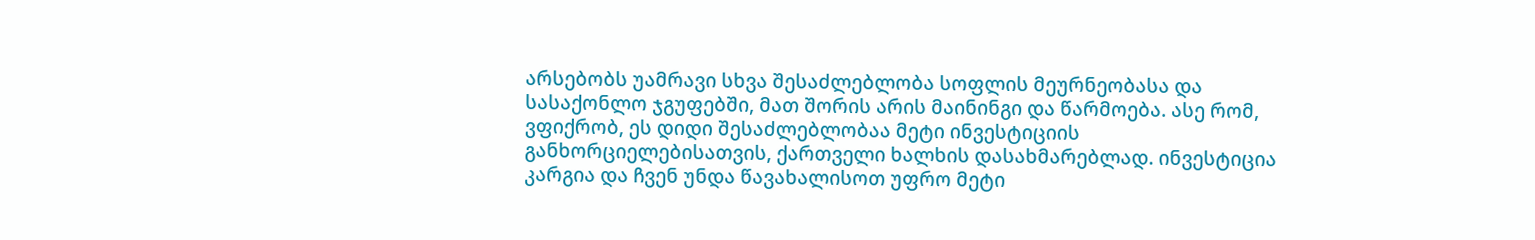არსებობს უამრავი სხვა შესაძლებლობა სოფლის მეურნეობასა და სასაქონლო ჯგუფებში, მათ შორის არის მაინინგი და წარმოება. ასე რომ, ვფიქრობ, ეს დიდი შესაძლებლობაა მეტი ინვესტიციის განხორციელებისათვის, ქართველი ხალხის დასახმარებლად. ინვესტიცია კარგია და ჩვენ უნდა წავახალისოთ უფრო მეტი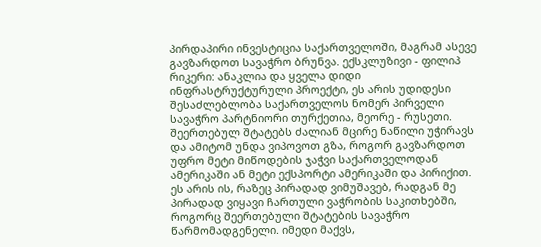პირდაპირი ინვესტიცია საქართველოში, მაგრამ ასევე გავზარდოთ სავაჭრო ბრუნვა. ექსკლუზივი - ფილიპ რიკერი: ანაკლია და ყველა დიდი ინფრასტრუქტურული პროექტი, ეს არის უდიდესი შესაძლებლობა საქართველოს ნომერ პირველი სავაჭრო პარტნიორი თურქეთია, მეორე - რუსეთი. შეერთებულ შტატებს ძალიან მცირე ნაწილი უჭირავს და ამიტომ უნდა ვიპოვოთ გზა, როგორ გავზარდოთ უფრო მეტი მიწოდების ჯაჭვი საქართველოდან ამერიკაში ან მეტი ექსპორტი ამერიკაში და პირიქით. ეს არის ის, რაზეც პირადად ვიმუშავებ, რადგან მე პირადად ვიყავი ჩართული ვაჭრობის საკითხებში, როგორც შეერთებული შტატების სავაჭრო წარმომადგენელი. იმედი მაქვს,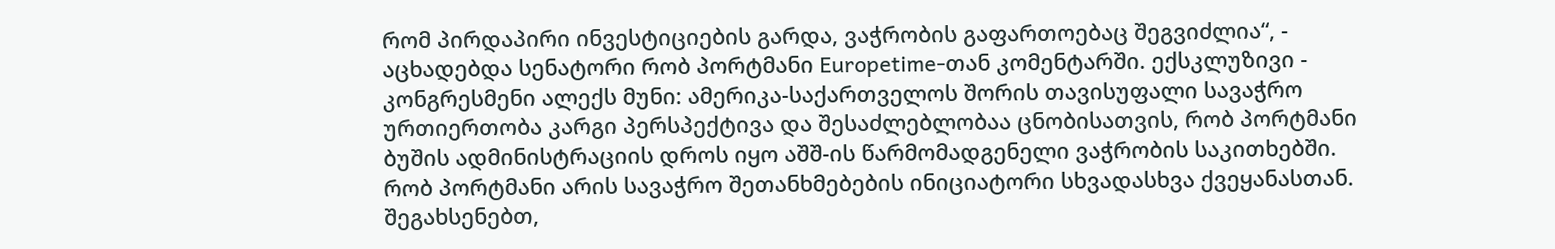რომ პირდაპირი ინვესტიციების გარდა, ვაჭრობის გაფართოებაც შეგვიძლია“, - აცხადებდა სენატორი რობ პორტმანი Europetime-თან კომენტარში. ექსკლუზივი - კონგრესმენი ალექს მუნი: ამერიკა-საქართველოს შორის თავისუფალი სავაჭრო ურთიერთობა კარგი პერსპექტივა და შესაძლებლობაა ცნობისათვის, რობ პორტმანი ბუშის ადმინისტრაციის დროს იყო აშშ-ის წარმომადგენელი ვაჭრობის საკითხებში. რობ პორტმანი არის სავაჭრო შეთანხმებების ინიციატორი სხვადასხვა ქვეყანასთან. შეგახსენებთ,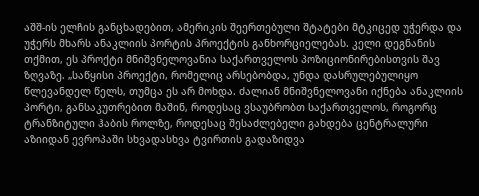აშშ-ის ელჩის განცხადებით, ამერიკის შეერთებული შტატები მტკიცედ უჭერდა და უჭერს მხარს ანაკლიის პორტის პროექტის განხორციელებას. კელი დეგნანის თქმით, ეს პროქტი მნიშვნელოვანია საქართველოს პოზიციონირებისთვის შავ ზღვაზე. „საწყისი პროექტი, რომელიც არსებობდა, უნდა დასრულებულიყო წლევანდელ წელს, თუმცა ეს არ მოხდა. ძალიან მნიშვნელოვანი იქნება ანაკლიის პორტი, განსაკუთრებით მაშინ, როდესაც ვსაუბრობთ საქართველოს, როგორც ტრანზიტული ჰაბის როლზე, როდესაც შესაძლებელი გახდება ცენტრალური აზიიდან ევროპაში სხვადასხვა ტვირთის გადაზიდვა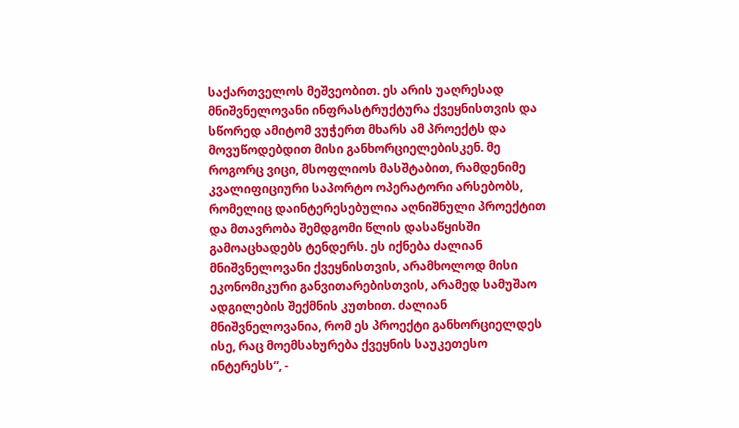საქართველოს მეშვეობით. ეს არის უაღრესად მნიშვნელოვანი ინფრასტრუქტურა ქვეყნისთვის და სწორედ ამიტომ ვუჭერთ მხარს ამ პროექტს და მოვუწოდებდით მისი განხორციელებისკენ. მე როგორც ვიცი, მსოფლიოს მასშტაბით, რამდენიმე კვალიფიციური საპორტო ოპერატორი არსებობს, რომელიც დაინტერესებულია აღნიშნული პროექტით და მთავრობა შემდგომი წლის დასაწყისში გამოაცხადებს ტენდერს. ეს იქნება ძალიან მნიშვნელოვანი ქვეყნისთვის, არამხოლოდ მისი ეკონომიკური განვითარებისთვის, არამედ სამუშაო ადგილების შექმნის კუთხით. ძალიან მნიშვნელოვანია, რომ ეს პროექტი განხორციელდეს ისე, რაც მოემსახურება ქვეყნის საუკეთესო ინტერესს“, -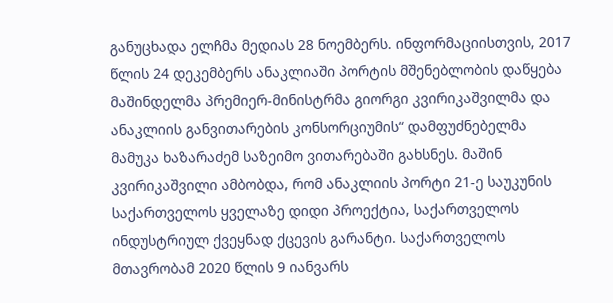განუცხადა ელჩმა მედიას 28 ნოემბერს. ინფორმაციისთვის, 2017 წლის 24 დეკემბერს ანაკლიაში პორტის მშენებლობის დაწყება მაშინდელმა პრემიერ-მინისტრმა გიორგი კვირიკაშვილმა და ანაკლიის განვითარების კონსორციუმის“ დამფუძნებელმა მამუკა ხაზარაძემ საზეიმო ვითარებაში გახსნეს. მაშინ კვირიკაშვილი ამბობდა, რომ ანაკლიის პორტი 21-ე საუკუნის საქართველოს ყველაზე დიდი პროექტია, საქართველოს ინდუსტრიულ ქვეყნად ქცევის გარანტი. საქართველოს მთავრობამ 2020 წლის 9 იანვარს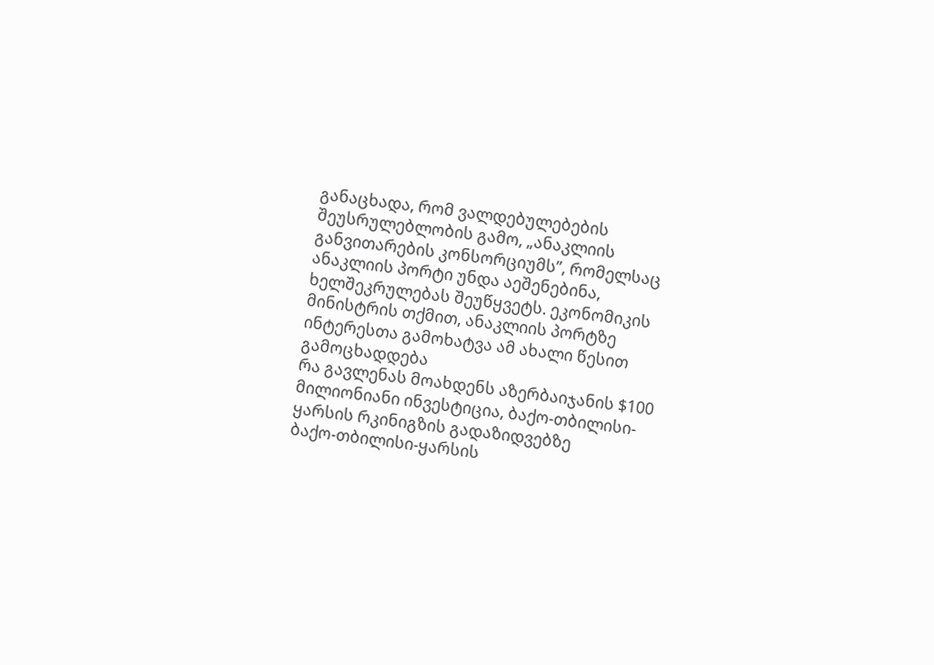განაცხადა, რომ ვალდებულებების შეუსრულებლობის გამო, „ანაკლიის განვითარების კონსორციუმს”, რომელსაც ანაკლიის პორტი უნდა აეშენებინა, ხელშეკრულებას შეუწყვეტს. ეკონომიკის მინისტრის თქმით, ანაკლიის პორტზე ინტერესთა გამოხატვა ამ ახალი წესით გამოცხადდება
რა გავლენას მოახდენს აზერბაიჯანის $100 მილიონიანი ინვესტიცია, ბაქო-თბილისი-ყარსის რკინიგზის გადაზიდვებზე
ბაქო-თბილისი-ყარსის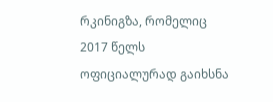რკინიგზა, რომელიც 2017 წელს ოფიციალურად გაიხსნა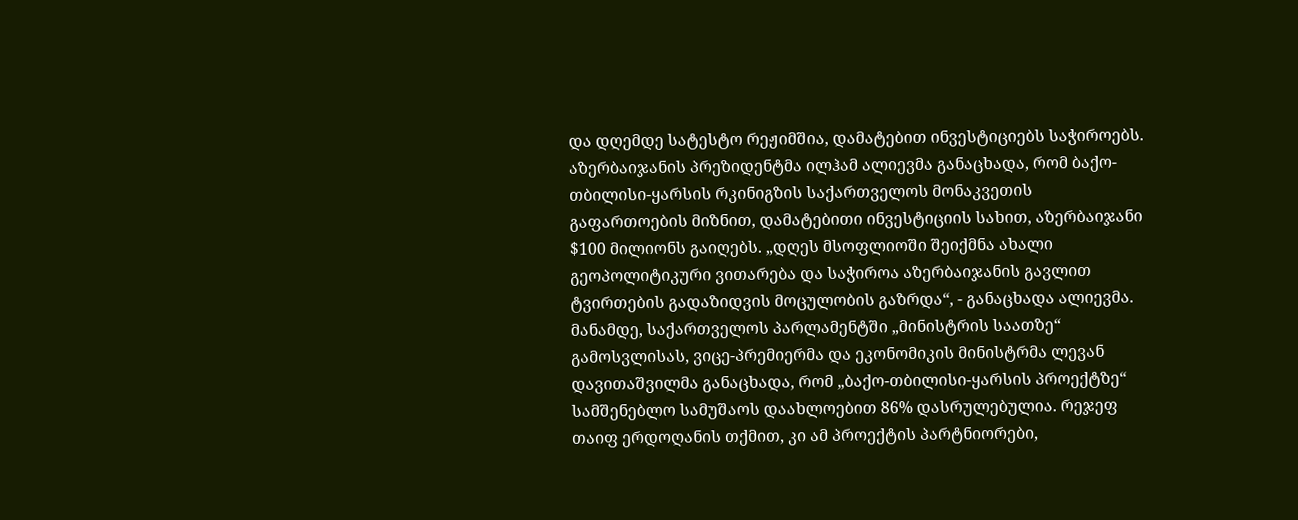და დღემდე სატესტო რეჟიმშია, დამატებით ინვესტიციებს საჭიროებს. აზერბაიჯანის პრეზიდენტმა ილჰამ ალიევმა განაცხადა, რომ ბაქო-თბილისი-ყარსის რკინიგზის საქართველოს მონაკვეთის გაფართოების მიზნით, დამატებითი ინვესტიციის სახით, აზერბაიჯანი $100 მილიონს გაიღებს. „დღეს მსოფლიოში შეიქმნა ახალი გეოპოლიტიკური ვითარება და საჭიროა აზერბაიჯანის გავლით ტვირთების გადაზიდვის მოცულობის გაზრდა“, - განაცხადა ალიევმა. მანამდე, საქართველოს პარლამენტში „მინისტრის საათზე“ გამოსვლისას, ვიცე-პრემიერმა და ეკონომიკის მინისტრმა ლევან დავითაშვილმა განაცხადა, რომ „ბაქო-თბილისი-ყარსის პროექტზე“ სამშენებლო სამუშაოს დაახლოებით 86% დასრულებულია. რეჯეფ თაიფ ერდოღანის თქმით, კი ამ პროექტის პარტნიორები,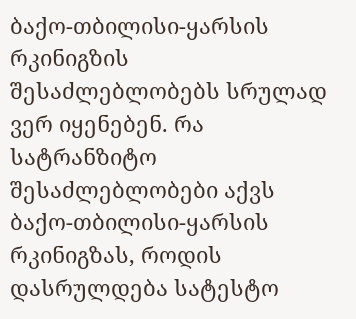ბაქო-თბილისი-ყარსის რკინიგზის შესაძლებლობებს სრულად ვერ იყენებენ. რა სატრანზიტო შესაძლებლობები აქვს ბაქო-თბილისი-ყარსის რკინიგზას, როდის დასრულდება სატესტო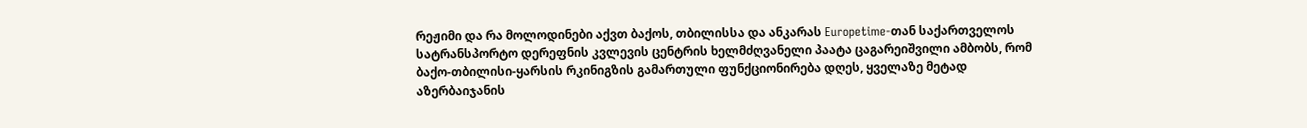რეჟიმი და რა მოლოდინები აქვთ ბაქოს, თბილისსა და ანკარას Europetime-თან საქართველოს სატრანსპორტო დერეფნის კვლევის ცენტრის ხელმძღვანელი პაატა ცაგარეიშვილი ამბობს, რომ ბაქო-თბილისი-ყარსის რკინიგზის გამართული ფუნქციონირება დღეს, ყველაზე მეტად აზერბაიჯანის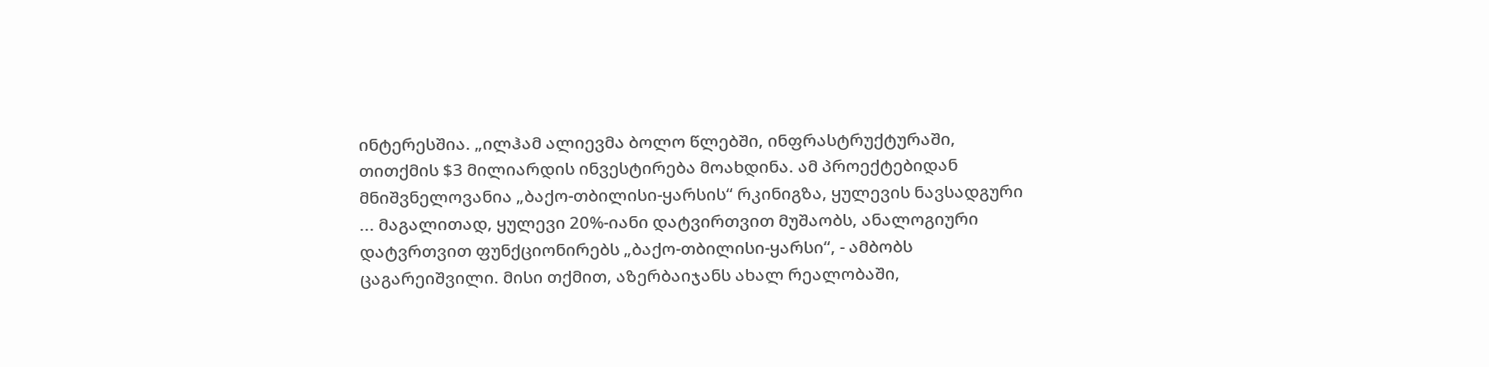ინტერესშია. „ილჰამ ალიევმა ბოლო წლებში, ინფრასტრუქტურაში, თითქმის $3 მილიარდის ინვესტირება მოახდინა. ამ პროექტებიდან მნიშვნელოვანია „ბაქო-თბილისი-ყარსის“ რკინიგზა, ყულევის ნავსადგური ... მაგალითად, ყულევი 20%-იანი დატვირთვით მუშაობს, ანალოგიური დატვრთვით ფუნქციონირებს „ბაქო-თბილისი-ყარსი“, - ამბობს ცაგარეიშვილი. მისი თქმით, აზერბაიჯანს ახალ რეალობაში,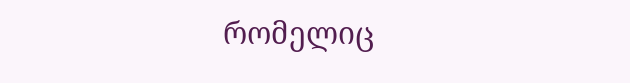რომელიც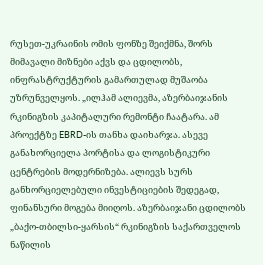რუსეთ-უკრაინის ომის ფონზე შეიქმნა, შორს მიმავალი მიზნები აქვს და ცდილობს, ინფრასტრუქტურის გამართულად მუშაობა უზრუნველყოს. „ილჰამ ალიევმა, აზერბაიჯანის რკინიგზის კაპიტალური რემონტი ჩაატარა. ამ პროექტზე EBRD-ის თანხა დაიხარჯა. ასევე განახორციელა პორტისა და ლოგისტიკური ცენტრების მოდერნიზება. ალიევს სურს განხორციელებული ინვესტიციების შედეგად, ფინანსური მოგება მიიღოს. აზერბაიჯანი ცდილობს „ბაქო-თბილსი-ყარსის“ რკინიგზის საქართველოს ნაწილის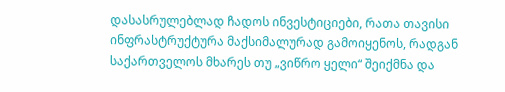დასასრულებლად ჩადოს ინვესტიციები, რათა თავისი ინფრასტრუქტურა მაქსიმალურად გამოიყენოს, რადგან საქართველოს მხარეს თუ „ვიწრო ყელი“ შეიქმნა და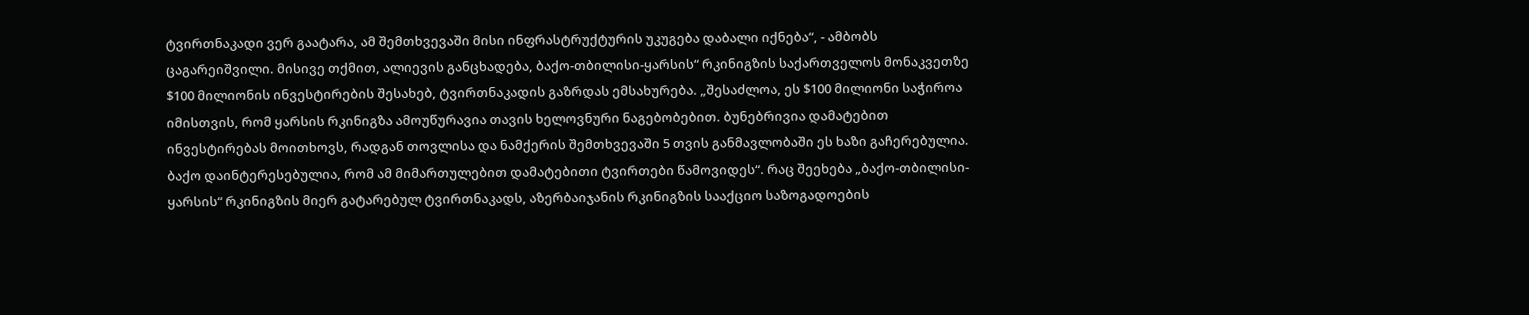ტვირთნაკადი ვერ გაატარა, ამ შემთხვევაში მისი ინფრასტრუქტურის უკუგება დაბალი იქნება“, - ამბობს ცაგარეიშვილი. მისივე თქმით, ალიევის განცხადება, ბაქო-თბილისი-ყარსის“ რკინიგზის საქართველოს მონაკვეთზე $100 მილიონის ინვესტირების შესახებ, ტვირთნაკადის გაზრდას ემსახურება. „შესაძლოა, ეს $100 მილიონი საჭიროა იმისთვის, რომ ყარსის რკინიგზა ამოუწურავია თავის ხელოვნური ნაგებობებით. ბუნებრივია დამატებით ინვესტირებას მოითხოვს, რადგან თოვლისა და ნამქერის შემთხვევაში 5 თვის განმავლობაში ეს ხაზი გაჩერებულია. ბაქო დაინტერესებულია, რომ ამ მიმართულებით დამატებითი ტვირთები წამოვიდეს“. რაც შეეხება „ბაქო-თბილისი-ყარსის“ რკინიგზის მიერ გატარებულ ტვირთნაკადს, აზერბაიჯანის რკინიგზის სააქციო საზოგადოების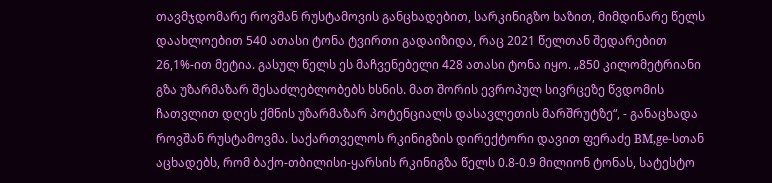თავმჯდომარე როვშან რუსტამოვის განცხადებით, სარკინიგზო ხაზით, მიმდინარე წელს დაახლოებით 540 ათასი ტონა ტვირთი გადაიზიდა, რაც 2021 წელთან შედარებით 26,1%-ით მეტია. გასულ წელს ეს მაჩვენებელი 428 ათასი ტონა იყო. „850 კილომეტრიანი გზა უზარმაზარ შესაძლებლობებს ხსნის. მათ შორის ევროპულ სივრცეზე წვდომის ჩათვლით დღეს ქმნის უზარმაზარ პოტენციალს დასავლეთის მარშრუტზე“, - განაცხადა როვშან რუსტამოვმა. საქართველოს რკინიგზის დირექტორი დავით ფერაძე BM,ge-სთან აცხადებს, რომ ბაქო-თბილისი-ყარსის რკინიგზა წელს 0.8-0.9 მილიონ ტონას, სატესტო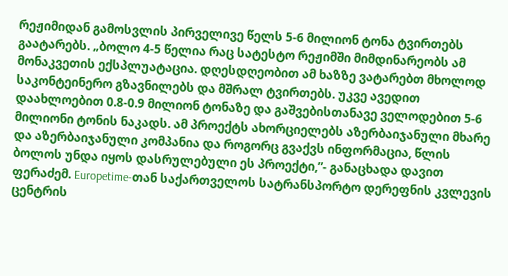რეჟიმიდან გამოსვლის პირველივე წელს 5-6 მილიონ ტონა ტვირთებს გაატარებს. „ბოლო 4-5 წელია რაც სატესტო რეჟიმში მიმდინარეობს ამ მონაკვეთის ექსპლუატაცია. დღესდღეობით ამ ხაზზე ვატარებთ მხოლოდ საკონტეინერო გზავნილებს და მშრალ ტვირთებს. უკვე ავედით დაახლოებით 0.8-0.9 მილიონ ტონაზე და გაშვებისთანავე ველოდებით 5-6 მილიონი ტონის ნაკადს. ამ პროექტს ახორციელებს აზერბაიჯანული მხარე და აზერბაიჯანული კომპანია და როგორც გვაქვს ინფორმაცია, წლის ბოლოს უნდა იყოს დასრულებული ეს პროექტი,”- განაცხადა დავით ფერაძემ. Europetime-თან საქართველოს სატრანსპორტო დერეფნის კვლევის ცენტრის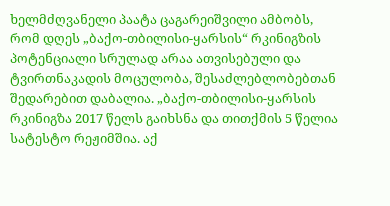ხელმძღვანელი პაატა ცაგარეიშვილი ამბობს, რომ დღეს „ბაქო-თბილისი-ყარსის“ რკინიგზის პოტენციალი სრულად არაა ათვისებული და ტვირთნაკადის მოცულობა, შესაძლებლობებთან შედარებით დაბალია. „ბაქო-თბილისი-ყარსის რკინიგზა 2017 წელს გაიხსნა და თითქმის 5 წელია სატესტო რეჟიმშია. აქ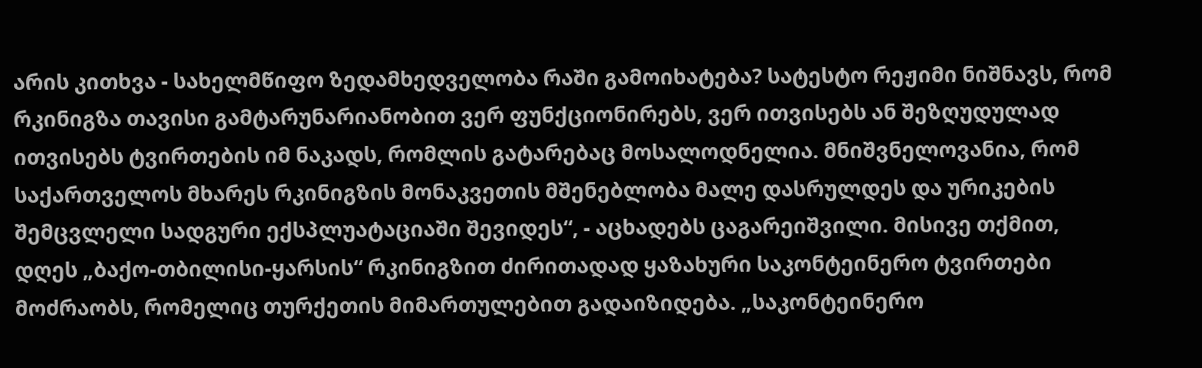არის კითხვა - სახელმწიფო ზედამხედველობა რაში გამოიხატება? სატესტო რეჟიმი ნიშნავს, რომ რკინიგზა თავისი გამტარუნარიანობით ვერ ფუნქციონირებს, ვერ ითვისებს ან შეზღუდულად ითვისებს ტვირთების იმ ნაკადს, რომლის გატარებაც მოსალოდნელია. მნიშვნელოვანია, რომ საქართველოს მხარეს რკინიგზის მონაკვეთის მშენებლობა მალე დასრულდეს და ურიკების შემცვლელი სადგური ექსპლუატაციაში შევიდეს“, - აცხადებს ცაგარეიშვილი. მისივე თქმით, დღეს „ბაქო-თბილისი-ყარსის“ რკინიგზით ძირითადად ყაზახური საკონტეინერო ტვირთები მოძრაობს, რომელიც თურქეთის მიმართულებით გადაიზიდება. „საკონტეინერო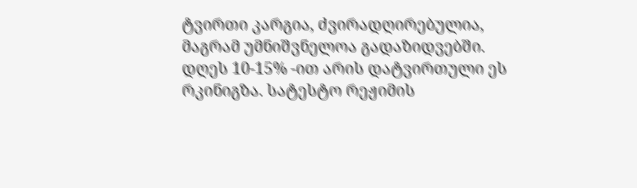ტვირთი კარგია, ძვირადღირებულია, მაგრამ უმნიშვნელოა გადაზიდვებში. დღეს 10-15% -ით არის დატვირთული ეს რკინიგზა. სატესტო რეჟიმის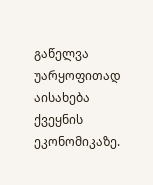გაწელვა უარყოფითად აისახება ქვეყნის ეკონომიკაზე.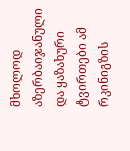მხოლოდ აზერბაიჯანული და ყაზახური ტვირთები ამ რკინიგზის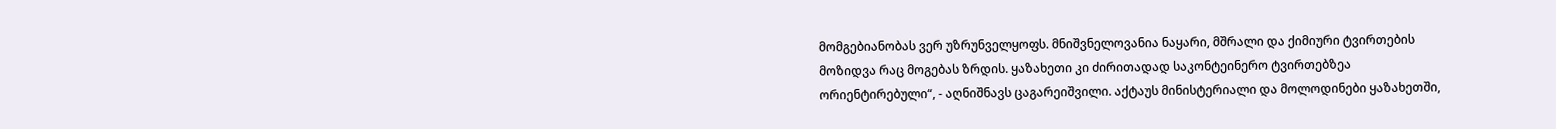მომგებიანობას ვერ უზრუნველყოფს. მნიშვნელოვანია ნაყარი, მშრალი და ქიმიური ტვირთების მოზიდვა რაც მოგებას ზრდის. ყაზახეთი კი ძირითადად საკონტეინერო ტვირთებზეა ორიენტირებული“, - აღნიშნავს ცაგარეიშვილი. აქტაუს მინისტერიალი და მოლოდინები ყაზახეთში,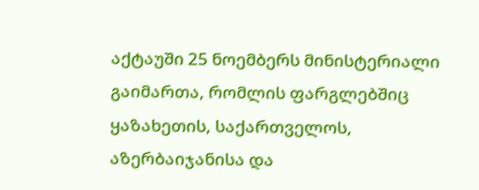აქტაუში 25 ნოემბერს მინისტერიალი გაიმართა, რომლის ფარგლებშიც ყაზახეთის, საქართველოს, აზერბაიჯანისა და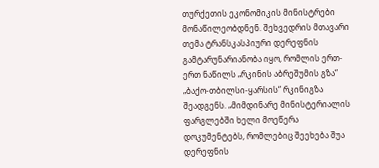თურქეთის ეკონომიკის მინისტრები მონაწილეობდნენ. შეხვედრის მთავარი თემა ტრანსკასპიური დერეფნის გამტარუნარიანობა იყო, რომლის ერთ-ერთ ნაწილს „რკინის აბრეშუმის გზა“ „ბაქო-თბილსი-ყარსის“ რკინიგზა შეადგენს. „მიმდინარე მინისტერიალის ფარგლებში ხელი მოეწერა დოკუმენტებს, რომლებიც შეეხება შუა დერეფნის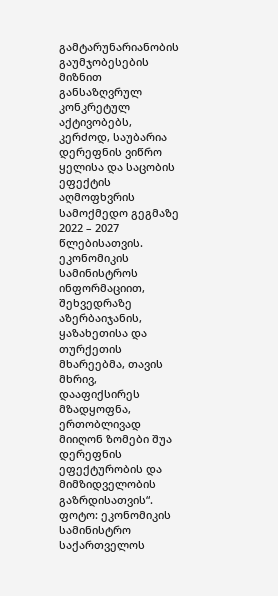გამტარუნარიანობის გაუმჯობესების მიზნით განსაზღვრულ კონკრეტულ აქტივობებს, კერძოდ, საუბარია დერეფნის ვიწრო ყელისა და საცობის ეფექტის აღმოფხვრის სამოქმედო გეგმაზე 2022 – 2027 წლებისათვის. ეკონომიკის სამინისტროს ინფორმაციით, შეხვედრაზე აზერბაიჯანის, ყაზახეთისა და თურქეთის მხარეებმა, თავის მხრივ, დააფიქსირეს მზადყოფნა, ერთობლივად მიიღონ ზომები შუა დერეფნის ეფექტურობის და მიმზიდველობის გაზრდისათვის“. ფოტო: ეკონომიკის სამინისტრო საქართველოს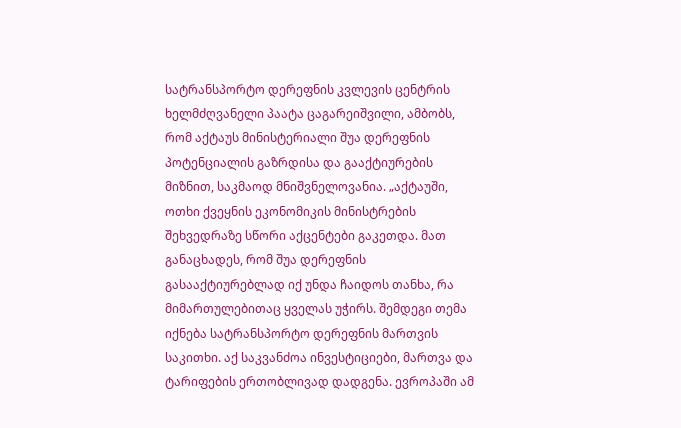სატრანსპორტო დერეფნის კვლევის ცენტრის ხელმძღვანელი პაატა ცაგარეიშვილი, ამბობს, რომ აქტაუს მინისტერიალი შუა დერეფნის პოტენციალის გაზრდისა და გააქტიურების მიზნით, საკმაოდ მნიშვნელოვანია. „აქტაუში, ოთხი ქვეყნის ეკონომიკის მინისტრების შეხვედრაზე სწორი აქცენტები გაკეთდა. მათ განაცხადეს, რომ შუა დერეფნის გასააქტიურებლად იქ უნდა ჩაიდოს თანხა, რა მიმართულებითაც ყველას უჭირს. შემდეგი თემა იქნება სატრანსპორტო დერეფნის მართვის საკითხი. აქ საკვანძოა ინვესტიციები, მართვა და ტარიფების ერთობლივად დადგენა. ევროპაში ამ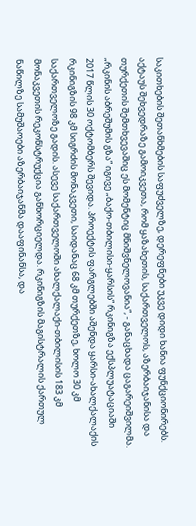საკითხების შეთანხმების საფუძველზე, დერეფნები უკვე დიდი ხანია ფუნქციონირებს. აქტაუს შეხვედრაზე გამოიკვეთა, რომ ყაზახეთის, საქართველოს, აზერბაიჯანისა და თურქეთის შემთხვევაშიც ეს მომენტიც მნიშვნელოვანია“, - განაცხადა ცაგარეიშვილმა. „რკინის აბრეშუმის გზა“ იგივე „ბაქო-თბილისი-ყარსის“ რკინიგზა ექსპლუატაციაში 2017 წლის 30 ოქტომბერს შევიდა. პროექტის ფარგლებში აშენდა ყარსი-ახალქალაქის რკინიგზის 98 კმ სიგრძის მონაკვეთი, საიდანაც 68 კმ თურქეთზე, ხოლო 30 კმ საქართველოზე გადის. ასევე საქართველოში ახალქალაქი-თბილისის 183 კმ მონაკვეთის რეკონსტრუქცია განხორციელდა. რკინიგზის მაგისტრალის ქართულ ნაწილზე სამუშაოები აზერბაიჯანმა დააფინანსა, და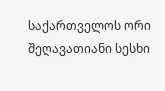საქართველოს ორი შეღავათიანი სესხი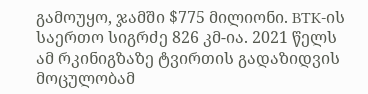გამოუყო, ჯამში $775 მილიონი. BTK-ის საერთო სიგრძე 826 კმ-ია. 2021 წელს ამ რკინიგზაზე ტვირთის გადაზიდვის მოცულობამ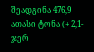შეადგინა 476,9 ათასი ტონა (+ 2,1-ჯერ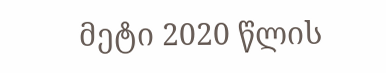მეტი 2020 წლის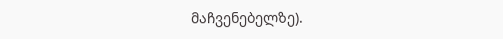მაჩვენებელზე).